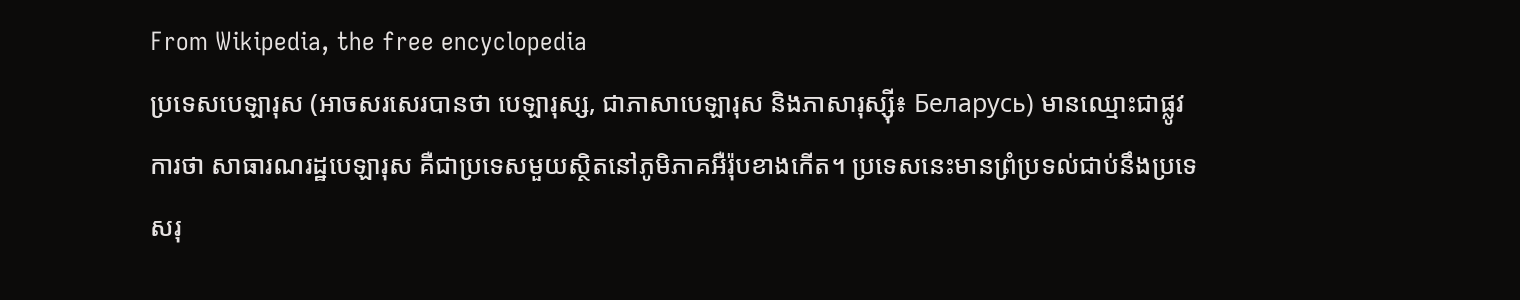From Wikipedia, the free encyclopedia
ប្រទេសបេឡារុស (អាចសរសេរបានថា បេឡារុស្ស, ជាភាសាបេឡារុស និងភាសារុស្ស៊ី៖ Беларусь) មានឈ្មោះជាផ្លូវការថា សាធារណរដ្ឋបេឡារុស គឺជាប្រទេសមួយស្ថិតនៅភូមិភាគអឺរ៉ុបខាងកើត។ ប្រទេសនេះមានព្រំប្រទល់ជាប់នឹងប្រទេសរុ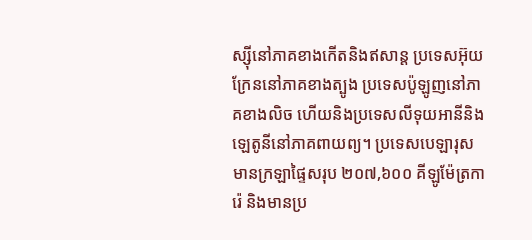ស្ស៊ីនៅភាគខាងកើតនិងឥសាន្ត ប្រទេសអ៊ុយក្រែននៅភាគខាងត្បូង ប្រទេសប៉ូឡូញនៅភាគខាងលិច ហើយនិងប្រទេសលីទុយអានីនិងឡេតូនីនៅភាគពាយព្យ។ ប្រទេសបេឡារុសមានក្រឡាផ្ទៃសរុប ២០៧,៦០០ គីឡូម៉ែត្រការ៉េ និងមានប្រ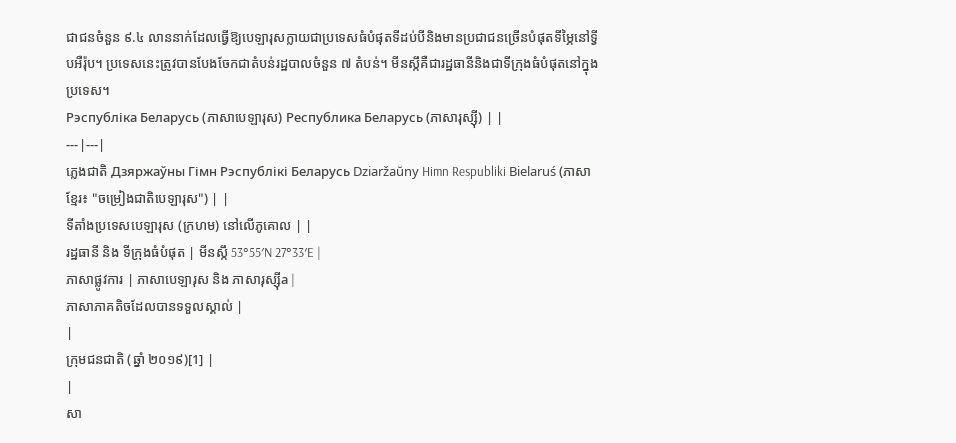ជាជនចំនួន ៩.៤ លាននាក់ដែលធ្វើឱ្យបេឡារុសក្លាយជាប្រទេសធំបំផុតទីដប់បីនិងមានប្រជាជនច្រើនបំផុតទីម្ភៃនៅទ្វីបអឺរ៉ុប។ ប្រទេសនេះត្រូវបានបែងចែកជាតំបន់រដ្ឋបាលចំនួន ៧ តំបន់។ មីនស្កឹគឺជារដ្ឋធានីនិងជាទីក្រុងធំបំផុតនៅក្នុងប្រទេស។
Рэспубліка Беларусь (ភាសាបេឡារុស) Республика Беларусь (ភាសារុស្ស៊ី) | |
---|---|
ភ្លេងជាតិ Дзяржаўны Гімн Рэспублікі Беларусь Dziaržaŭny Himn Respubliki Bielaruś (ភាសាខ្មែរ៖ "ចម្រៀងជាតិបេឡារុស") | |
ទីតាំងប្រទេសបេឡារុស (ក្រហម) នៅលើភូគោល | |
រដ្ឋធានី និង ទីក្រុងធំបំផុត | មីនស្កឹ 53°55′N 27°33′E |
ភាសាផ្លូវការ | ភាសាបេឡារុស និង ភាសារុស្ស៊ីa |
ភាសាភាគតិចដែលបានទទួលស្គាល់ |
|
ក្រុមជនជាតិ (ឆ្នាំ ២០១៩)[1] |
|
សា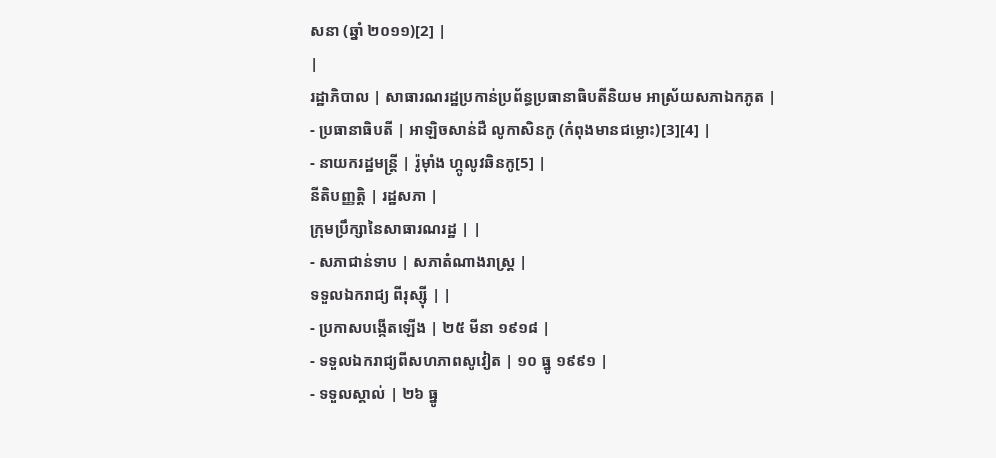សនា (ឆ្នាំ ២០១១)[2] |
|
រដ្ឋាភិបាល | សាធារណរដ្ឋប្រកាន់ប្រព័ន្ធប្រធានាធិបតីនិយម អាស្រ័យសភាឯកភូត |
- ប្រធានាធិបតី | អាឡិចសាន់ដឺ លូកាសិនកូ (កំពុងមានជម្លោះ)[3][4] |
- នាយករដ្ឋមន្ត្រី | រ៉ូម៉ាំង ហ្កូលូវឆិនកូ[5] |
នីតិបញ្ញត្តិ | រដ្ឋសភា |
ក្រុមប្រឹក្សានៃសាធារណរដ្ឋ | |
- សភាជាន់ទាប | សភាតំណាងរាស្ត្រ |
ទទួលឯករាជ្យ ពីរុស្ស៊ី | |
- ប្រកាសបង្កើតឡើង | ២៥ មីនា ១៩១៨ |
- ទទួលឯករាជ្យពីសហភាពសូវៀត | ១០ ធ្នូ ១៩៩១ |
- ទទួលស្គាល់ | ២៦ ធ្នូ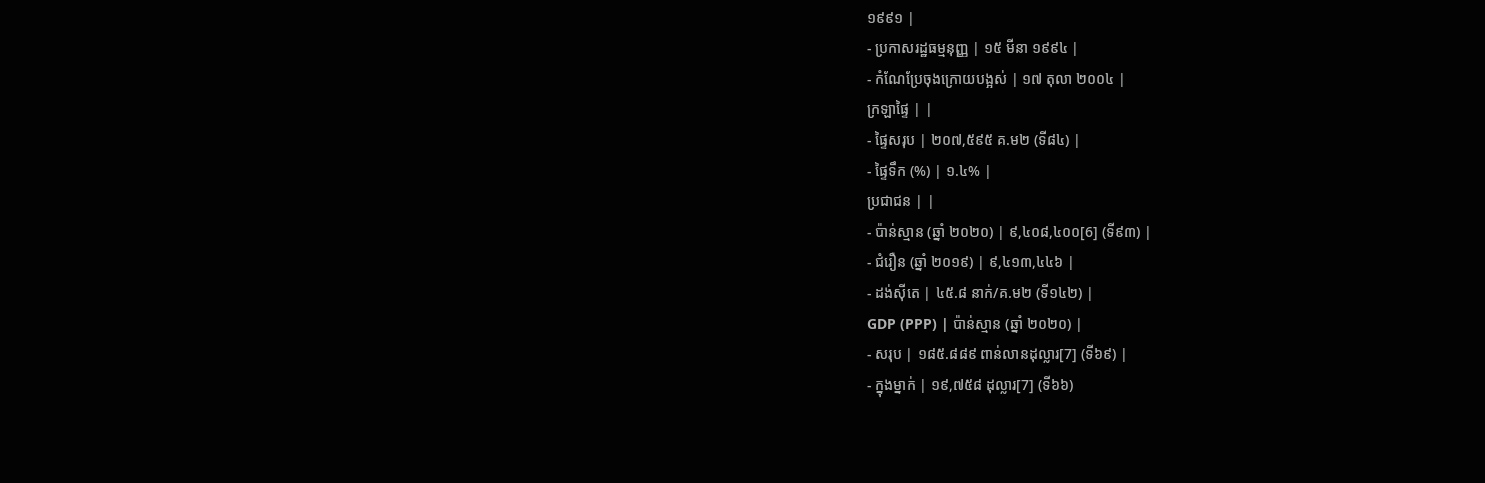១៩៩១ |
- ប្រកាសរដ្ឋធម្មនុញ្ញ | ១៥ មីនា ១៩៩៤ |
- កំណែប្រែចុងក្រោយបង្អស់ | ១៧ តុលា ២០០៤ |
ក្រឡាផ្ទៃ | |
- ផ្ទៃសរុប | ២០៧,៥៩៥ គ.ម២ (ទី៨៤) |
- ផ្ទៃទឹក (%) | ១.៤% |
ប្រជាជន | |
- ប៉ាន់ស្មាន (ឆ្នាំ ២០២០) | ៩,៤០៨,៤០០[6] (ទី៩៣) |
- ជំរឿន (ឆ្នាំ ២០១៩) | ៩,៤១៣,៤៤៦ |
- ដង់ស៊ីតេ | ៤៥.៨ នាក់/គ.ម២ (ទី១៤២) |
GDP (PPP) | ប៉ាន់ស្មាន (ឆ្នាំ ២០២០) |
- សរុប | ១៨៥.៨៨៩ ពាន់លានដុល្លារ[7] (ទី៦៩) |
- ក្នុងម្នាក់ | ១៩,៧៥៨ ដុល្លារ[7] (ទី៦៦)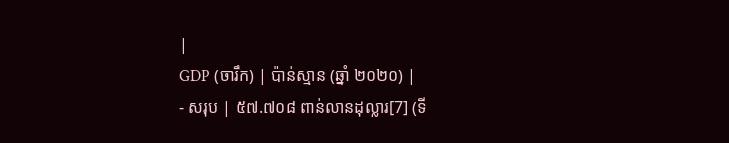|
GDP (ចារឹក) | ប៉ាន់ស្មាន (ឆ្នាំ ២០២០) |
- សរុប | ៥៧.៧០៨ ពាន់លានដុល្លារ[7] (ទី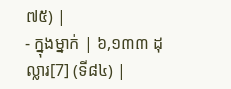៧៥) |
- ក្នុងម្នាក់ | ៦,១៣៣ ដុល្លារ[7] (ទី៨៤) |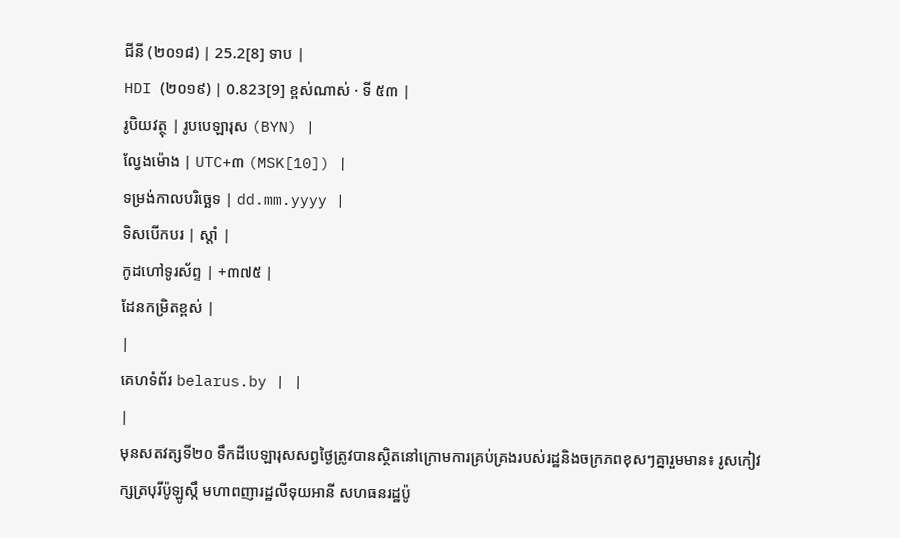ជីនី (២០១៨) | 25.2[8] ទាប |
HDI (២០១៩) | 0.823[9] ខ្ពស់ណាស់ · ទី ៥៣ |
រូបិយវត្ថុ | រូបបេឡារុស (BYN) |
ល្វែងម៉ោង | UTC+៣ (MSK[10]) |
ទម្រង់កាលបរិច្ឆេទ | dd.mm.yyyy |
ទិសបើកបរ | ស្តាំ |
កូដហៅទូរស័ព្ទ | +៣៧៥ |
ដែនកម្រិតខ្ពស់ |
|
គេហទំព័រ belarus.by | |
|
មុនសតវត្សទី២០ ទឹកដីបេឡារុសសព្វថ្ងៃត្រូវបានស្ថិតនៅក្រោមការគ្រប់គ្រងរបស់រដ្ឋនិងចក្រភពខុសៗគ្នារួមមាន៖ រូសកៀវ ក្សត្របុរីប៉ូឡូស្កឹ មហាពញារដ្ឋលីទុយអានី សហធនរដ្ឋប៉ូ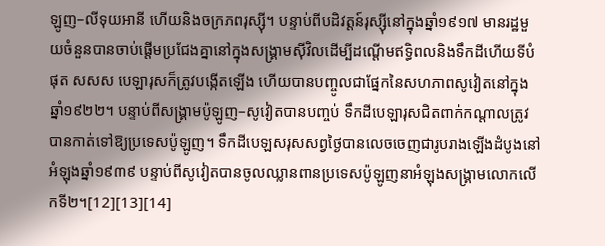ឡូញ–លីទុយអានី ហើយនិងចក្រភពរុស្ស៊ី។ បន្ទាប់ពីបដិវត្តន៍រុស្ស៊ីនៅក្នុងឆ្នាំ១៩១៧ មានរដ្ឋមួយចំនួនបានចាប់ផ្តើមប្រជែងគ្នានៅក្នុងសង្គ្រាមស៊ីវិលដើម្បីដណ្តើមឥទ្ធិពលនិងទឹកដីហើយទីបំផុត សសស បេឡារុសក៏ត្រូវបង្កើតឡើង ហើយបានបញ្ចូលជាផ្នែកនៃសហភាពសូវៀតនៅក្នុងឆ្នាំ១៩២២។ បន្ទាប់ពីសង្គ្រាមប៉ូឡូញ–សូវៀតបានបញ្ចប់ ទឹកដីបេឡារុសជិតពាក់កណ្តាលត្រូវបានកាត់ទៅឱ្យប្រទេសប៉ូឡូញ។ ទឹកដីបេឡសរុសសព្វថ្ងៃបានលេចចេញជារូបរាងឡើងដំបូងនៅអំឡុងឆ្នាំ១៩៣៩ បន្ទាប់ពីសូវៀតបានចូលឈ្លានពានប្រទេសប៉ូឡូញនាអំឡុងសង្គ្រាមលោកលើកទី២។[12][13][14]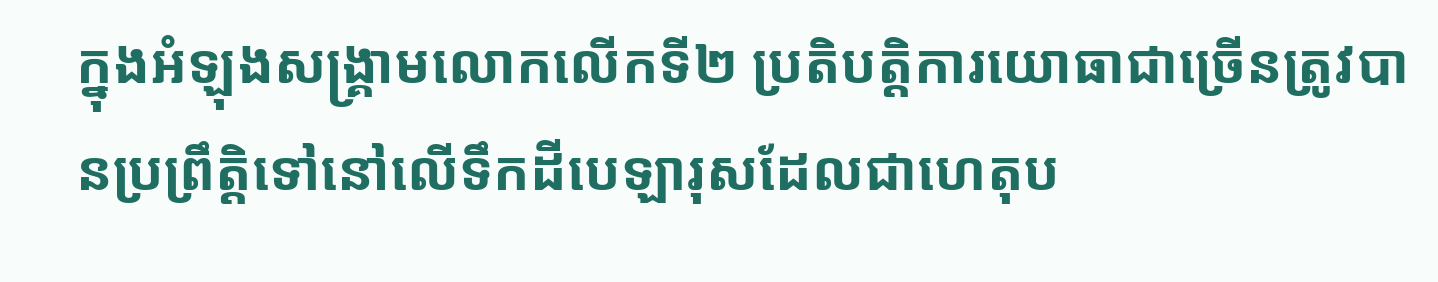ក្នុងអំឡុងសង្គ្រាមលោកលើកទី២ ប្រតិបត្តិការយោធាជាច្រើនត្រូវបានប្រព្រឹត្តិទៅនៅលើទឹកដីបេឡារុសដែលជាហេតុប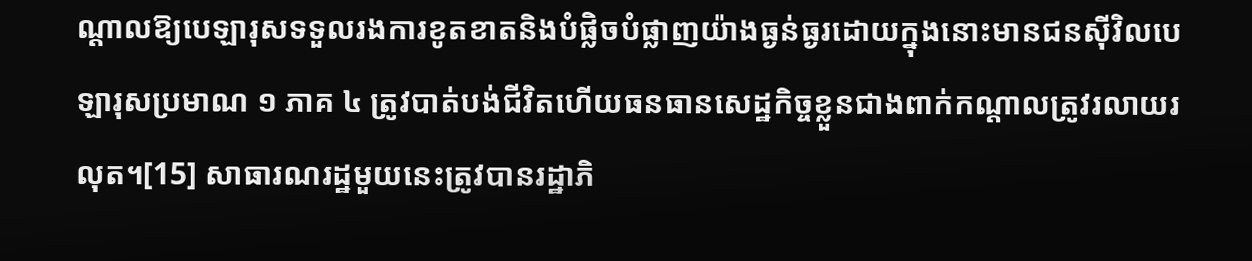ណ្តាលឱ្យបេឡារុសទទួលរងការខូតខាតនិងបំផ្លិចបំផ្លាញយ៉ាងធ្ងន់ធ្ងរដោយក្នុងនោះមានជនស៊ីវិលបេឡារុសប្រមាណ ១ ភាគ ៤ ត្រូវបាត់បង់ជីវិតហើយធនធានសេដ្ឋកិច្ចខ្លួនជាងពាក់កណ្តាលត្រូវរលាយរលុត។[15] សាធារណរដ្ឋមួយនេះត្រូវបានរដ្ឋាភិ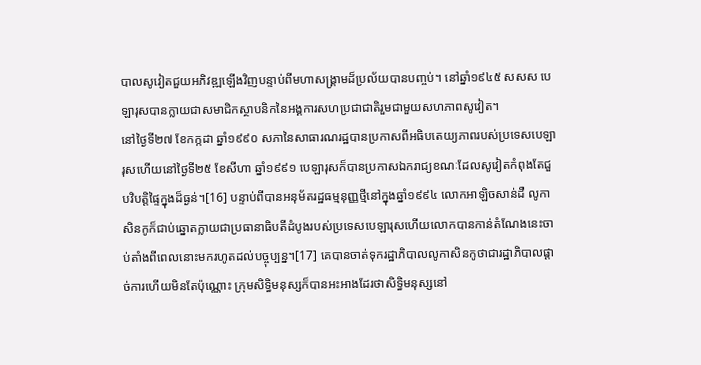បាលសូវៀតជួយអភិវឌ្ឍឡើងវិញបន្ទាប់ពីមហាសង្គ្រាមដ៏ប្រល័យបានបញ្ចប់។ នៅឆ្នាំ១៩៤៥ សសស បេឡារុសបានក្លាយជាសមាជិកស្ថាបនិកនៃអង្គការសហប្រជាជាតិរួមជាមួយសហភាពសូវៀត។
នៅថ្ងៃទី២៧ ខែកក្កដា ឆ្នាំ១៩៩០ សភានៃសាធារណរដ្ឋបានប្រកាសពីអធិបតេយ្យភាពរបស់ប្រទេសបេឡារុសហើយនៅថ្ងៃទី២៥ ខែសីហា ឆ្នាំ១៩៩១ បេឡារុសក៏បានប្រកាសឯករាជ្យខណៈដែលសូវៀតកំពុងតែជួបវិបត្តិផ្ទៃក្នុងដ៏ធ្ងន់។[16] បន្ទាប់ពីបានអនុម័តរដ្ឋធម្មនុញ្ញថ្មីនៅក្នុងឆ្នាំ១៩៩៤ លោកអាឡិចសាន់ដឺ លូកាសិនកូក៏ជាប់ឆ្នោតក្លាយជាប្រធានាធិបតីដំបូងរបស់ប្រទេសបេឡារុសហើយលោកបានកាន់តំណែងនេះចាប់តាំងពីពេលនោះមករហូតដល់បច្ចុប្បន្ន។[17] គេបានចាត់ទុករដ្ឋាភិបាលលូកាសិនកូថាជារដ្ឋាភិបាលផ្តាច់ការហើយមិនតែប៉ុណ្ណោះ ក្រុមសិទ្ធិមនុស្សក៏បានអះអាងដែរថាសិទ្ធិមនុស្សនៅ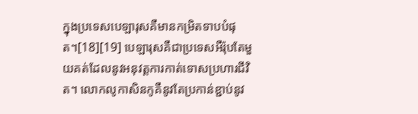ក្នុងប្រទេសបេឡារុសគឺមានកម្រិតទាបបំផុត។[18][19] បេឡារុសគឺជាប្រទេសអឺរ៉ុបតែមួយគត់ដែលនូវអនុវត្តការកាត់ទោសប្រហារជីវិត។ លោកលូកាសិនកូគឺនូវតែប្រកាន់ខ្ជាប់នូវ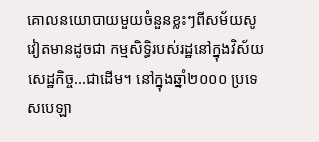គោលនយោបាយមួយចំនួនខ្លះៗពីសម័យសូវៀតមានដូចជា កម្មសិទ្ធិរបស់រដ្ឋនៅក្នុងវិស័យសេដ្ឋកិច្ច...ជាដើម។ នៅក្នុងឆ្នាំ២០០០ ប្រទេសបេឡា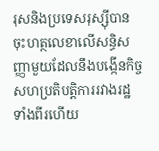រុសនិងប្រទេសរុស្ស៊ីបានចុះហត្ថលេខាលើសន្ធិសញ្ញាមួយដែលនឹងបង្កើនកិច្ចសហប្រតិបត្តិការរវាងរដ្ឋទាំងពីរហើយ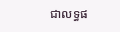ជាលទ្ធផ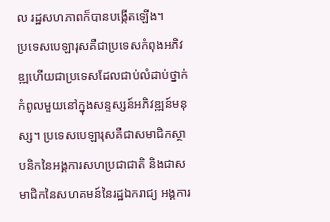ល រដ្ឋសហភាពក៏បានបង្កើតឡើង។
ប្រទេសបេឡារុសគឺជាប្រទេសកំពុងអភិវឌ្ឍហើយជាប្រទេសដែលជាប់លំដាប់ថ្នាក់កំពូលមួយនៅក្នុងសន្ទស្សន៍អភិវឌ្ឍន៍មនុស្ស។ ប្រទេសបេឡារុសគឺជាសមាជិកស្ថាបនិកនៃអង្គការសហប្រជាជាតិ និងជាសមាជិកនៃសហគមន៍នៃរដ្ឋឯករាជ្យ អង្គការ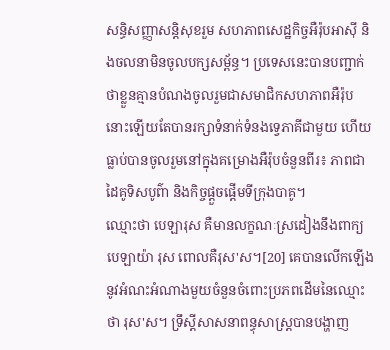សន្ធិសញ្ញាសន្តិសុខរួម សហភាពសេដ្ឋកិច្ចអឺរ៉ុបអាស៊ី និងចលនាមិនចូលបក្សសម្ព័ន្ធ។ ប្រទេសនេះបានបញ្ជាក់ថាខ្លួនគ្មានបំណងចូលរួមជាសមាជិកសហភាពអឺរ៉ុបនោះឡើយតែបានរក្សាទំនាក់ទំនងទ្វេភាគីជាមួយ ហើយធ្លាប់បានចូលរួមនៅក្នុងគម្រោងអឺរ៉ុបចំនួនពីរ៖ ភាពជាដៃគូទិសបូព៌ា និងកិច្ចផ្តួចផ្តើមទីក្រុងបាគូ។
ឈ្មោះថា បេឡារុស គឺមានលក្ខណៈស្រដៀងនឹងពាក្យ បេឡាយ៉ា រុស ពោលគឺរុស'ស។[20] គេបានលើកឡើងនូវអំណះអំណាងមួយចំនួនចំពោះប្រភពដើមនៃឈ្មោះថា រុស'ស។ ទ្រឹស្តីសាសនាពន្ធុសាស្ត្របានបង្ហាញ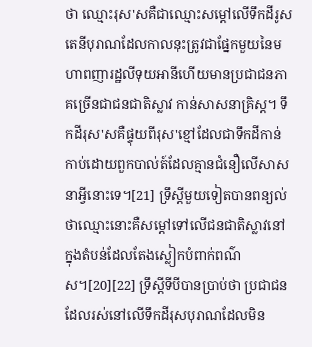ថា ឈ្មោះរុស'សគឺជាឈ្មោះសម្តៅលើទឹកដីរូសតេនីបុរាណដែលកាលនុះត្រូវជាផ្នែកមួយនៃមហាពញារដ្ឋលីទុយអានីហើយមានប្រជាជនភាគច្រើនជាជនជាតិស្លាវ កាន់សាសនាគ្រិស្ត។ ទឹកដីរុស'សគឺផ្ទុយពីរុស'ខ្មៅដែលជាទឹកដីកាន់កាប់ដោយពួកបាល់ត៍ដែលគ្មានជំនឿលើសាសនាអ្វីនោះទេ។[21] ទ្រឹស្តីមួយទៀតបានពន្យល់ថាឈ្មោះនោះគឺសម្តៅទៅលើជនជាតិស្លាវនៅក្នុងតំបន់ដែលតែងស្លៀកបំពាក់ពណ៌ស។[20][22] ទ្រឹស្តីទីបីបានប្រាប់ថា ប្រជាជនដែលរស់នៅលើទឹកដីរុសបុរាណដែលមិន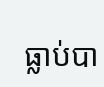ធ្លាប់បា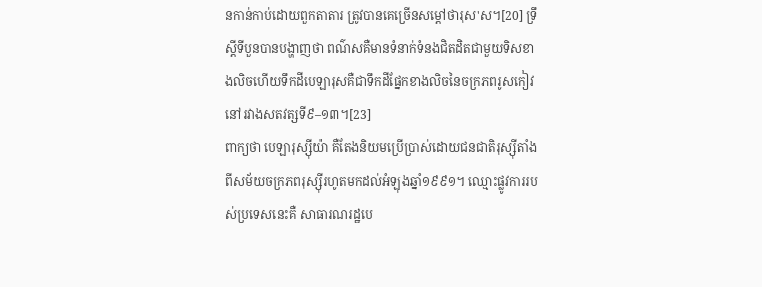នកាន់កាប់ដោយពួកតាតារ ត្រូវបានគេច្រើនសម្តៅថារុស'ស។[20] ទ្រឹស្តីទីបួនបានបង្ហាញថា ពណ៌សគឺមានទំនាក់ទំនងជិតដិតជាមួយទិសខាងលិចហើយទឹកដីបេឡារុសគឺជាទឹកដីផ្នែកខាងលិចនៃចក្រភពរូសកៀវនៅរវាងសតវត្សទី៩–១៣។[23]
ពាក្យថា បេឡារុស្ស៊ីយ៉ា គឺតែងនិយមប្រើប្រាស់ដោយជនជាតិរុស្ស៊ីតាំងពីសម័យចក្រភពរុស្ស៊ីរហូតមកដល់អំឡុងឆ្នាំ១៩៩១។ ឈ្មោះផ្លូវការរបស់ប្រទេសនេះគឺ សាធារណរដ្ឋបេ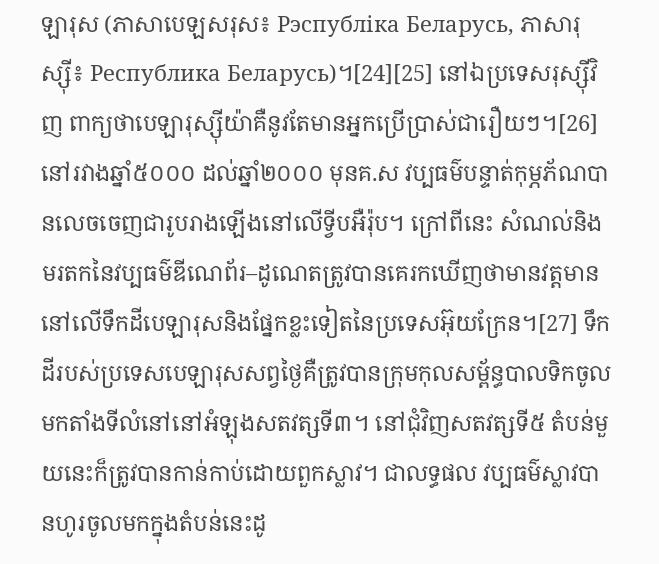ឡារុស (ភាសាបេឡសរុស៖ Рэспубліка Беларусь, ភាសារុស្ស៊ី៖ Республика Беларусь)។[24][25] នៅឯប្រទេសរុស្ស៊ីវិញ ពាក្យថាបេឡារុស្ស៊ីយ៉ាគឺនូវតែមានអ្នកប្រើប្រាស់ជារឿយៗ។[26]
នៅរវាងឆ្នាំ៥០០០ ដល់ឆ្នាំ២០០០ មុនគ.ស វប្បធម៌បន្ទាត់កុម្ភភ័ណបានលេចចេញជារូបរាងឡើងនៅលើទ្វីបអឺរ៉ុប។ ក្រៅពីនេះ សំណល់និងមរតកនៃវប្បធម៌ឌីណេព័រ–ដូណេតត្រូវបានគេរកឃើញថាមានវត្តមាននៅលើទឹកដីបេឡារុសនិងផ្នែកខ្លះទៀតនៃប្រទេសអ៊ុយក្រែន។[27] ទឹកដីរបស់ប្រទេសបេឡារុសសព្វថ្ងៃគឺត្រូវបានក្រុមកុលសម្ព័ន្ធបាលទិកចូលមកតាំងទីលំនៅនៅអំឡុងសតវត្សទី៣។ នៅជុំវិញសតវត្សទី៥ តំបន់មួយនេះក៏ត្រូវបានកាន់កាប់ដោយពួកស្លាវ។ ជាលទ្ធផល វប្បធម៌ស្លាវបានហូរចូលមកក្នុងតំបន់នេះដូ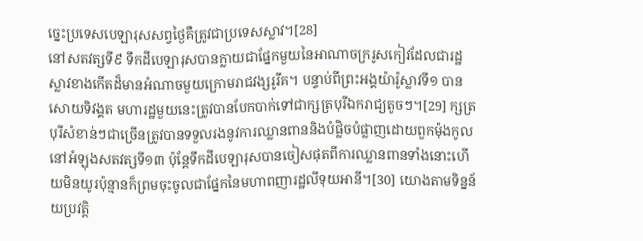ច្នេះប្រទេសបេឡារុសសព្វថ្ងៃគឺត្រូវជាប្រទេសស្លាវ។[28]
នៅសតវត្សទី៩ ទឹកដីបេឡារុសបានក្លាយជាផ្នែកមួយនៃអាណាចក្ររូសកៀវដែលជារដ្ឋស្លាវខាងកើតដ៏មានអំណាចមួយក្រោមរាជវង្សរូរីគ។ បន្ទាប់ពីព្រះអង្គយ៉ារ៉ូស្លាវទី១ បានសោយទិវង្គត មហារដ្ឋមួយនេះត្រូវបានបែកបាក់ទៅជាក្សត្របុរីឯករាជ្យតូចៗ។[29] ក្សត្របុរីសំខាន់ៗជាច្រើនត្រូវបានទទួលរងនូវការឈ្លានពាននិងបំផ្លិចបំផ្លាញដោយពួកម៉ុងកូលនៅអំឡុងសតវត្សទី១៣ ប៉ុន្តែទឹកដីបេឡារុសបានចៀសផុតពីការឈ្លានពានទាំងនោះហើយមិនយូរប៉ុន្មានក៏ព្រមចុះចូលជាផ្នែកនៃមហាពញារដ្ឋលីទុយអានី។[30] យោងតាមទិន្នន័យប្រវត្តិ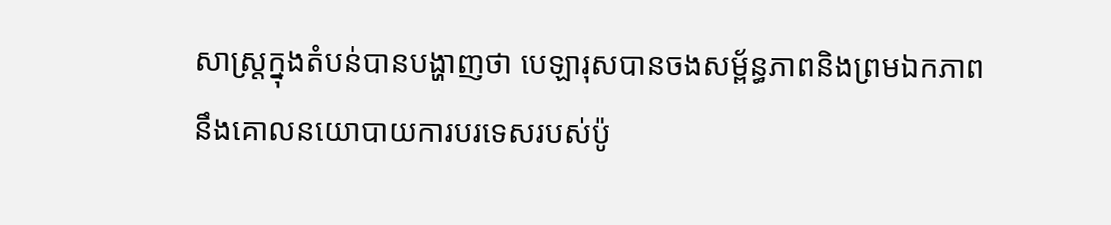សាស្ត្រក្នុងតំបន់បានបង្ហាញថា បេឡារុសបានចងសម្ព័ន្ធភាពនិងព្រមឯកភាពនឹងគោលនយោបាយការបរទេសរបស់ប៉ូ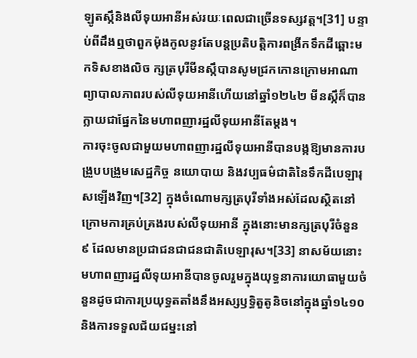ឡូតស្កឹនិងលីទុយអានីអស់រយៈពេលជាច្រើនទស្សវត្ត។[31] បន្ទាប់ពីដឹងឮថាពួកម៉ុងកូលនូវតែបន្តប្រតិបត្តិការពង្រីកទឹកដីឆ្ពោះមកទិសខាងលិច ក្សត្របុរីមីនស្កឹបានសូមជ្រកកោនក្រោមអាណាព្យាបាលភាពរបស់លីទុយអានីហើយនៅឆ្នាំ១២៤២ មីនស្កឹក៏បានក្លាយជាផ្នែកនៃមហាពញារដ្ឋលីទុយអានីតែម្តង។
ការចុះចូលជាមួយមហាពញារដ្ឋលីទុយអានីបានបង្កឱ្យមានការបង្រួបបង្រួមសេដ្ឋកិច្ច នយោបាយ និងវប្បធម៌ជាតិនៃទឹកដីបេឡារុសឡើងវិញ។[32] ក្នុងចំណោមក្សត្របុរីទាំងអស់ដែលស្ថិតនៅក្រោមការគ្រប់គ្រងរបស់លីទុយអានី ក្នុងនោះមានក្សត្របុរីចំនួន ៩ ដែលមានប្រជាជនជាជនជាតិបេឡារុស។[33] នាសម័យនោះ មហាពញារដ្ឋលីទុយអានីបានចូលរួមក្នុងយុទ្ធនាការយោធាមួយចំនួនដូចជាការប្រយុទ្ធតតាំងនឹងអស្សឫទ្ធិតួតូនិចនៅក្នុងឆ្នាំ១៤១០ និងការទទួលជ័យជម្នះនៅ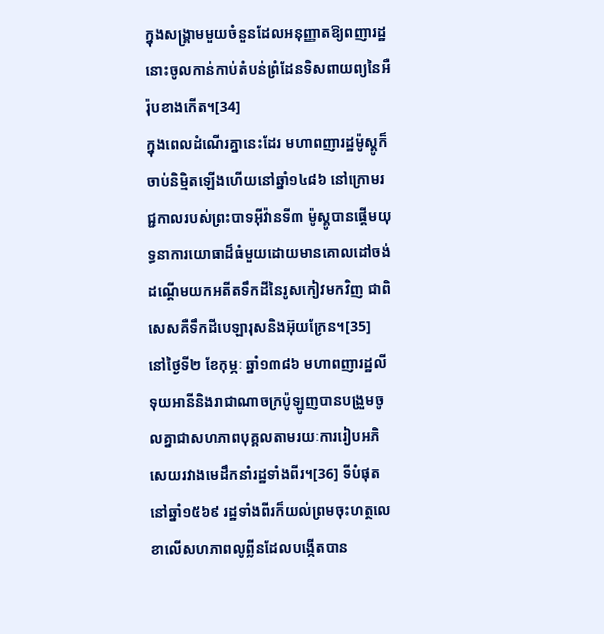ក្នុងសង្គ្រាមមួយចំនួនដែលអនុញ្ញាតឱ្យពញារដ្ឋនោះចូលកាន់កាប់តំបន់ព្រំដែនទិសពាយព្យនៃអឺរ៉ុបខាងកើត។[34]
ក្នុងពេលដំណើរគ្នានេះដែរ មហាពញារដ្ឋម៉ូស្គូក៏ចាប់និម្មិតឡើងហើយនៅឆ្នាំ១៤៨៦ នៅក្រោមរជ្ជកាលរបស់ព្រះបាទអ៊ីវ៉ានទី៣ ម៉ូស្គូបានផ្តើមយុទ្ធនាការយោធាដ៏ធំមួយដោយមានគោលដៅចង់ដណ្តើមយកអតីតទឹកដីនៃរូសកៀវមកវិញ ជាពិសេសគឺទឹកដីបេឡារុសនិងអ៊ុយក្រែន។[35]
នៅថ្ងៃទី២ ខែកុម្ភៈ ឆ្នាំ១៣៨៦ មហាពញារដ្ឋលីទុយអានីនិងរាជាណាចក្រប៉ូឡូញបានបង្រួមចូលគ្នាជាសហភាពបុគ្គលតាមរយៈការរៀបអភិសេយរវាងមេដឹកនាំរដ្ឋទាំងពីរ។[36] ទីបំផុតនៅឆ្នាំ១៥៦៩ រដ្ឋទាំងពីរក៏យល់ព្រមចុះហត្ថលេខាលើសហភាពលូព្លីនដែលបង្កើតបាន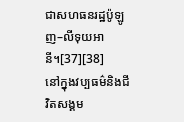ជាសហធនរដ្ឋប៉ូឡូញ–លីទុយអានី។[37][38]
នៅក្នុងវប្បធម៌និងជីវិតសង្គម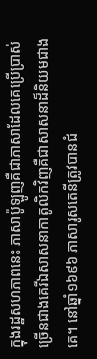ក្នុងរដ្ឋសហភាពនេះ ភាសាប៉ូឡូញគឺជាភាសាដែលគេប្រើប្រាស់ច្រើនជាងគេរីឯសាសនាកាតូលិកវិញគឺជាសាសនាដ៏និយមជាងគេ។ នៅឆ្នាំ១៦៩៦ ភាសារូសតេនីត្រូវបានជំ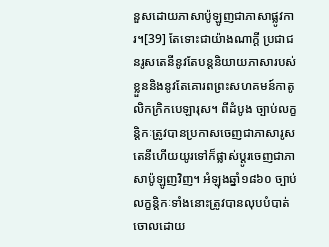នួសដោយភាសាប៉ូឡូញជាភាសាផ្លូវការ។[39] តែទោះជាយ៉ាងណាក្តី ប្រជាជនរូសតេនីនូវតែបន្តនិយាយភាសារបស់ខ្លួននិងនូវតែគោរពព្រះសហគមន៍កាតូលិកក្រិកបេឡារុស។ ពីដំបូង ច្បាប់លក្ខន្តិកៈត្រូវបានប្រកាសចេញជាភាសារូសតេនីហើយយូរទៅក៏ផ្លាស់ប្តូរចេញជាភាសាប៉ូឡូញវិញ។ អំឡុងឆ្នាំ១៨៦០ ច្បាប់លក្ខន្តិកៈទាំងនោះត្រូវបានលុបបំបាត់ចោលដោយ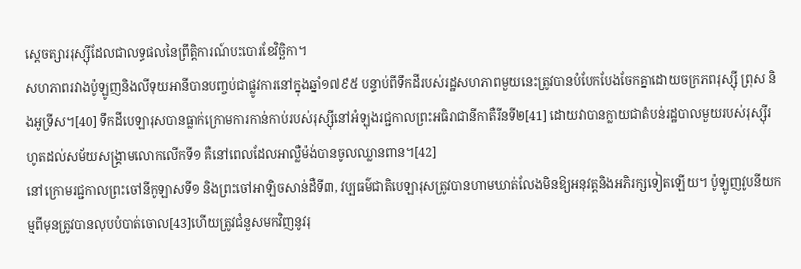ស្តេចត្សាររុស្ស៊ីដែលជាលទ្ធផលនៃព្រឹត្តិការណ៍បះបោរខែវិច្ឆិកា។
សហភាពរវាងប៉ូឡូញនិងលីទុយអានីបានបញ្ចប់ជាផ្លូវការនៅក្នុងឆ្នាំ១៧៩៥ បន្ទាប់ពីទឹកដីរបស់រដ្ឋសហភាពមួយនេះត្រូវបានបំបែកបែងចែកគ្នាដោយចក្រភពរុស្ស៊ី ព្រុស និងអូទ្រីស។[40] ទឹកដីបេឡារុសបានធ្លាក់ក្រោមការកាន់កាប់របស់រុស្ស៊ីនៅអំឡុងរជ្ជកាលព្រះអធិរាជានីកាតឺរីនទី២[41] ដោយវាបានក្លាយជាតំបន់រដ្ឋបាលមួយរបស់រុស្ស៊ីរហូតដល់សម័យសង្គ្រាមលោកលើកទី១ គឺនៅពេលដែលអាល្លឺម៉ង់បានចូលឈ្លានពាន។[42]
នៅក្រោមរជ្ជកាលព្រះចៅនីកូឡាសទី១ និងព្រះចៅអាឡិចសាន់ដឺទី៣, វប្បធម៌ជាតិបេឡារុសត្រូវបានហាមឃាត់លែងមិនឱ្យអនុវត្តនិងអភិរក្សទៀតឡើយ។ ប៉ូឡូញវូបនីយកម្មពីមុនត្រូវបានលុបបំបាត់ចោល[43]ហើយត្រូវជំនួសមកវិញនូវរុ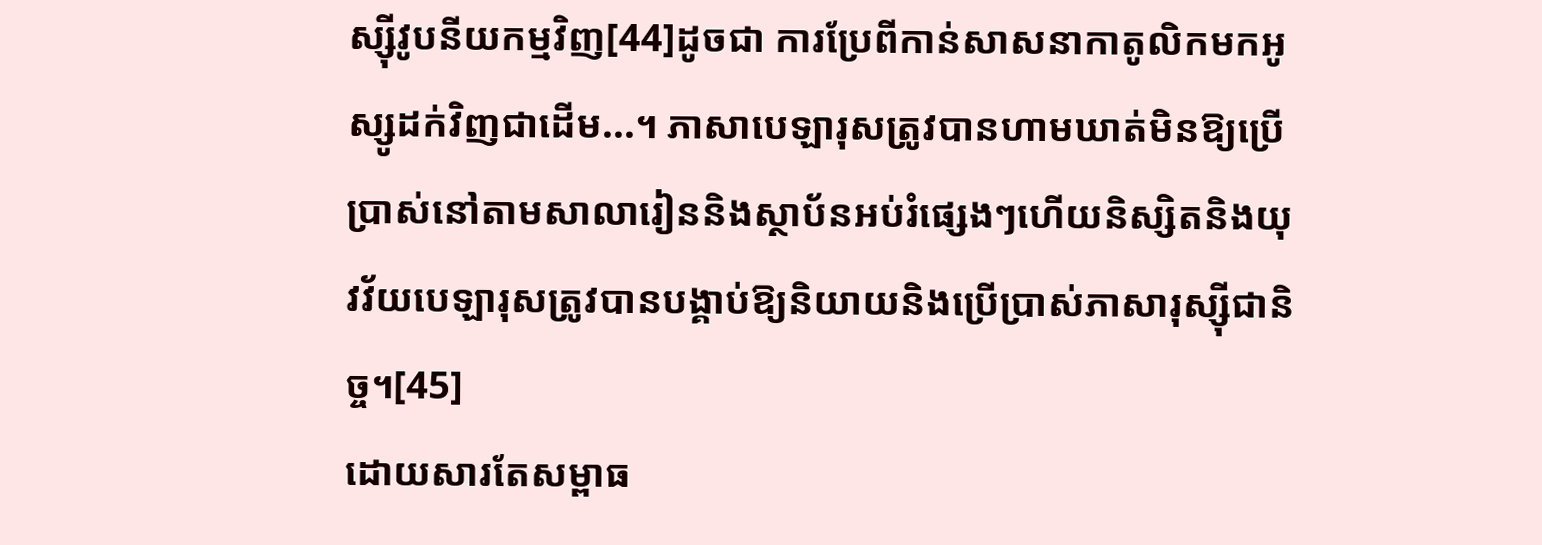ស្ស៊ីវូបនីយកម្មវិញ[44]ដូចជា ការប្រែពីកាន់សាសនាកាតូលិកមកអូស្សូដក់វិញជាដើម...។ ភាសាបេឡារុសត្រូវបានហាមឃាត់មិនឱ្យប្រើប្រាស់នៅតាមសាលារៀននិងស្ថាប័នអប់រំផ្សេងៗហើយនិស្សិតនិងយុវវ័យបេឡារុសត្រូវបានបង្គាប់ឱ្យនិយាយនិងប្រើប្រាស់ភាសារុស្ស៊ីជានិច្ច។[45]
ដោយសារតែសម្ពាធ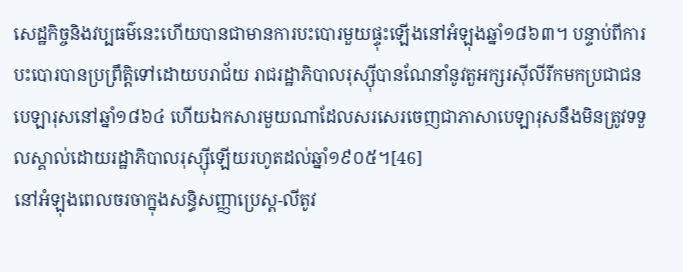សេដ្ឋកិច្ចនិងវប្បធម៌នេះហើយបានជាមានការបះបោរមួយផ្ទុះឡើងនៅអំឡុងឆ្នាំ១៨៦៣។ បន្ទាប់ពីការបះបោរបានប្រព្រឹត្តិទៅដោយបរាជ័យ រាជរដ្ឋាភិបាលរុស្ស៊ីបានណែនាំនូវតួអក្សរស៊ីលីរីកមកប្រជាជនបេឡារុសនៅឆ្នាំ១៨៦៤ ហើយឯកសារមួយណាដែលសរសេរចេញជាភាសាបេឡារុសនឹងមិនត្រូវទទួលស្គាល់ដោយរដ្ឋាភិបាលរុស្ស៊ីឡើយរហូតដល់ឆ្នាំ១៩០៥។[46]
នៅអំឡុងពេលចរចាក្នុងសន្ធិសញ្ញាប្រេស្ត-លីតូវ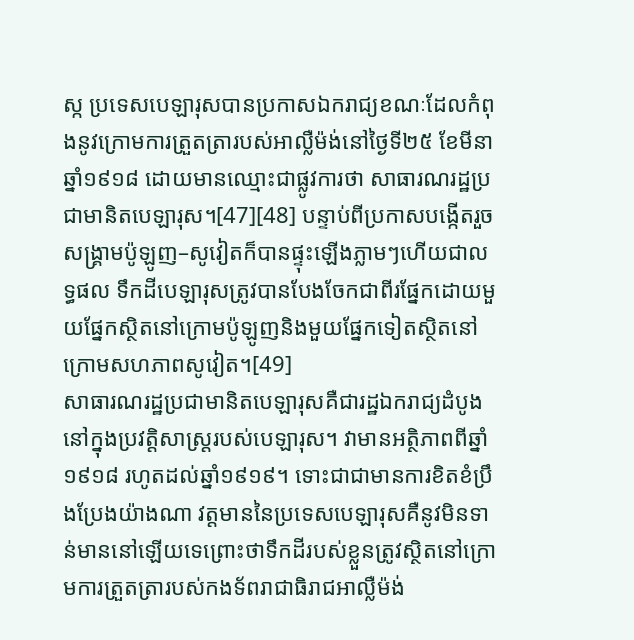ស្ក ប្រទេសបេឡារុសបានប្រកាសឯករាជ្យខណៈដែលកំពុងនូវក្រោមការត្រួតត្រារបស់អាល្លឺម៉ង់នៅថ្ងៃទី២៥ ខែមីនា ឆ្នាំ១៩១៨ ដោយមានឈ្មោះជាផ្លូវការថា សាធារណរដ្ឋប្រជាមានិតបេឡារុស។[47][48] បន្ទាប់ពីប្រកាសបង្កើតរួច សង្គ្រាមប៉ូឡូញ–សូវៀតក៏បានផ្ទុះឡើងភ្លាមៗហើយជាលទ្ធផល ទឹកដីបេឡារុសត្រូវបានបែងចែកជាពីរផ្នែកដោយមួយផ្នែកស្ថិតនៅក្រោមប៉ូឡូញនិងមួយផ្នែកទៀតស្ថិតនៅក្រោមសហភាពសូវៀត។[49]
សាធារណរដ្ឋប្រជាមានិតបេឡារុសគឺជារដ្ឋឯករាជ្យដំបូងនៅក្នុងប្រវត្តិសាស្ត្ររបស់បេឡារុស។ វាមានអត្ថិភាពពីឆ្នាំ១៩១៨ រហូតដល់ឆ្នាំ១៩១៩។ ទោះជាជាមានការខិតខំប្រឹងប្រែងយ៉ាងណា វត្តមាននៃប្រទេសបេឡារុសគឺនូវមិនទាន់មាននៅឡើយទេព្រោះថាទឹកដីរបស់ខ្លួនត្រូវស្ថិតនៅក្រោមការត្រួតត្រារបស់កងទ័ពរាជាធិរាជអាល្លឺម៉ង់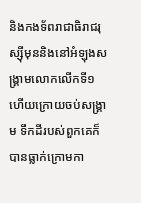និងកងទ័ពរាជាធិរាជរុស្ស៊ីមុននិងនៅអំឡុងសង្គ្រាមលោកលើកទី១ ហើយក្រោយចប់សង្គ្រាម ទឹកដីរបស់ពួកគេក៏បានធ្លាក់ក្រោមកា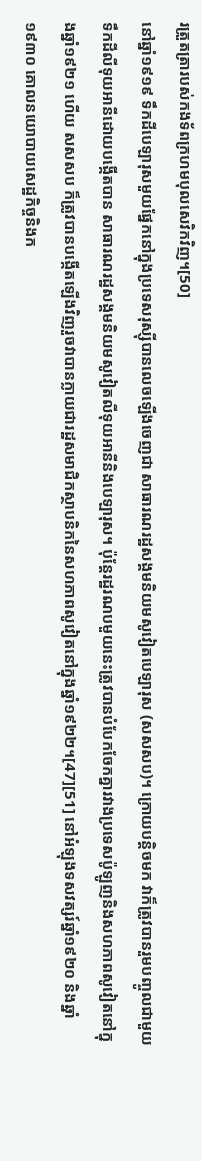រត្រួតត្រារបស់កងទ័ពក្រហមបុលសេវិកវិញ។[50]
នៅឆ្នាំ១៩១៩ ទឹកដីបេឡារុសមួយផ្នែកនៅក្នុងប្រទេសរុស្ស៊ីបានលេចឡើងចេញជា សាធារណរដ្ឋសង្គមនិយមសូវៀតបេឡារុស (សសសប)។ ក្រោយបន្តិចមក វាក៏ត្រូវបានរួមបញ្ចូលជាមួយទឹកដីលីទុយអានីដោយបង្កើតបាន សាធារណរដ្ឋសង្គមនិយមសូវៀតលីទុយអានីនិងបេឡារុស។ ប៉ុន្តែរដ្ឋរណបមួយនេះត្រូវបានបំបែកចែកគ្នារវាងប្រទេសប៉ូឡូញនិងសហភាពសូវៀតនៅក្នុងឆ្នាំ១៩២១ ហើយ សសសប ក៏ត្រូវបានបង្កើតឡើងវិញរួចវាបានក្លាយជារដ្ឋសមាជិកស្ថាបនិកនៃសហភាពសូវៀតនៅក្នុងឆ្នាំ១៩២២។[47][51] នៅអំឡុងទសវត្សរ៍ឆ្នាំ១៩២០ និងឆ្នាំ១៩៣០ គោលនយោបាយសេដ្ឋកិច្ចនិងក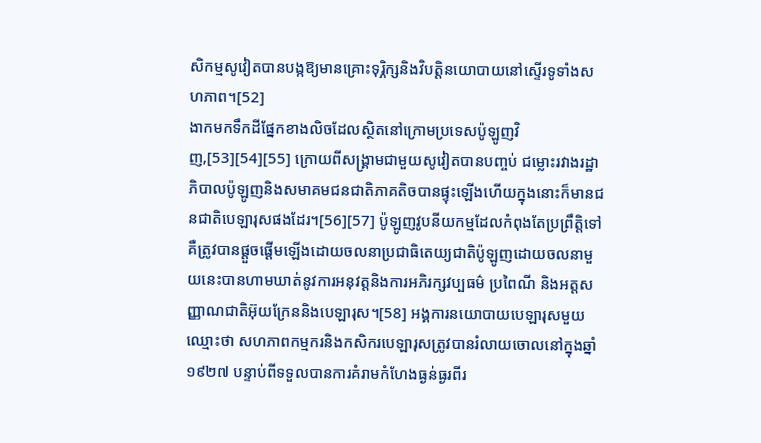សិកម្មសូវៀតបានបង្កឱ្យមានគ្រោះទុរ្ភិក្សនិងវិបត្តិនយោបាយនៅស្ទើរទូទាំងសហភាព។[52]
ងាកមកទឹកដីផ្នែកខាងលិចដែលស្ថិតនៅក្រោមប្រទេសប៉ូឡូញវិញ,[53][54][55] ក្រោយពីសង្គ្រាមជាមួយសូវៀតបានបញ្ចប់ ជម្លោះរវាងរដ្ឋាភិបាលប៉ូឡូញនិងសមាគមជនជាតិភាគតិចបានផ្ទុះឡើងហើយក្នុងនោះក៏មានជនជាតិបេឡារុសផងដែរ។[56][57] ប៉ូឡូញវូបនីយកម្មដែលកំពុងតែប្រព្រឹត្តិទៅគឺត្រូវបានផ្តួចផ្តើមឡើងដោយចលនាប្រជាធិតេយ្យជាតិប៉ូឡូញដោយចលនាមួយនេះបានហាមឃាត់នូវការអនុវត្តនិងការអភិរក្សវប្បធម៌ ប្រពៃណី និងអត្តសញ្ញាណជាតិអ៊ុយក្រែននិងបេឡារុស។[58] អង្គការនយោបាយបេឡារុសមួយឈ្មោះថា សហភាពកម្មករនិងកសិករបេឡារុសត្រូវបានរំលាយចោលនៅក្នុងឆ្នាំ១៩២៧ បន្ទាប់ពីទទួលបានការគំរាមកំហែងធ្ងន់ធ្ងរពីរ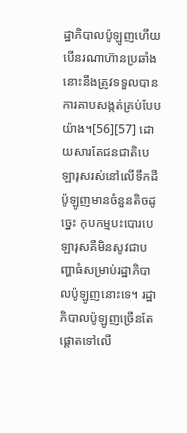ដ្ឋាភិបាលប៉ូឡូញហើយបើនរណាហ៊ានប្រឆាំងនោះនឹងត្រូវទទួលបានការគាបសង្កត់គ្រប់បែបយ៉ាង។[56][57] ដោយសារតែជនជាតិបេឡារុសរស់នៅលើទឹកដីប៉ូឡូញមានចំនួនតិចដូច្នេះ កុបកម្មបះបោរបេឡារុសគឺមិនសូវជាបញ្ហាធំសម្រាប់រដ្ឋាភិបាលប៉ូឡូញនោះទេ។ រដ្ឋាភិបាលប៉ូឡូញច្រើនតែផ្តោតទៅលើ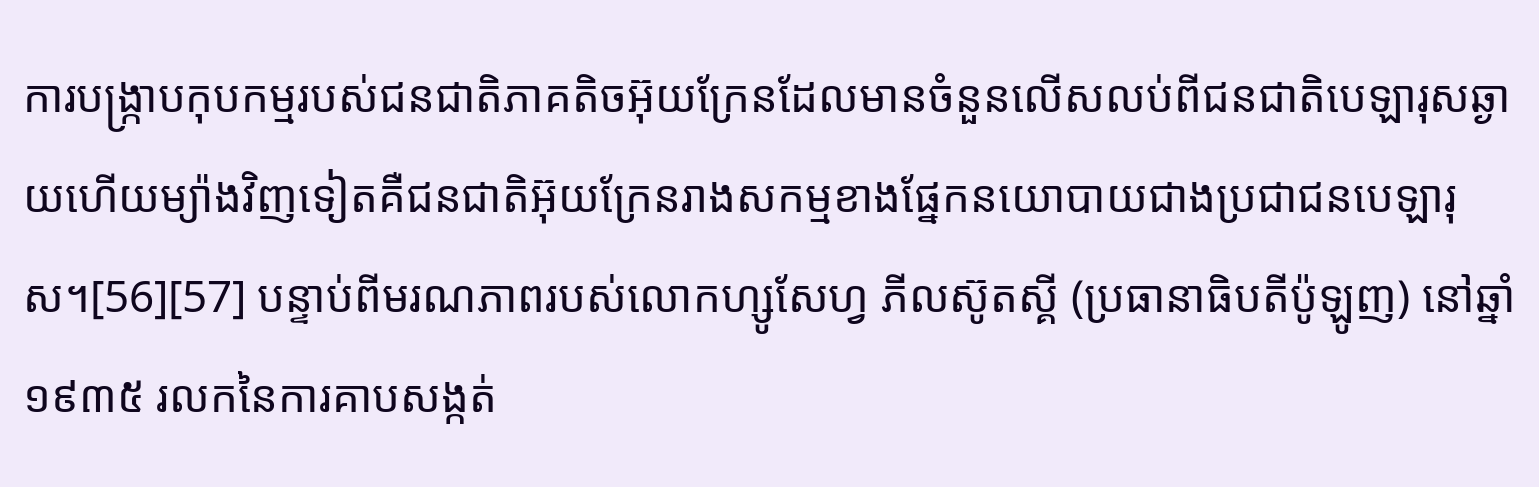ការបង្ក្រាបកុបកម្មរបស់ជនជាតិភាគតិចអ៊ុយក្រែនដែលមានចំនួនលើសលប់ពីជនជាតិបេឡារុសឆ្ងាយហើយម្យ៉ាងវិញទៀតគឺជនជាតិអ៊ុយក្រែនរាងសកម្មខាងផ្នែកនយោបាយជាងប្រជាជនបេឡារុស។[56][57] បន្ទាប់ពីមរណភាពរបស់លោកហ្សូសែហ្វ ភីលស៊ូតស្គី (ប្រធានាធិបតីប៉ូឡូញ) នៅឆ្នាំ១៩៣៥ រលកនៃការគាបសង្កត់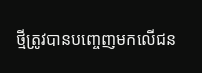ថ្មីត្រូវបានបញ្ចេញមកលើជន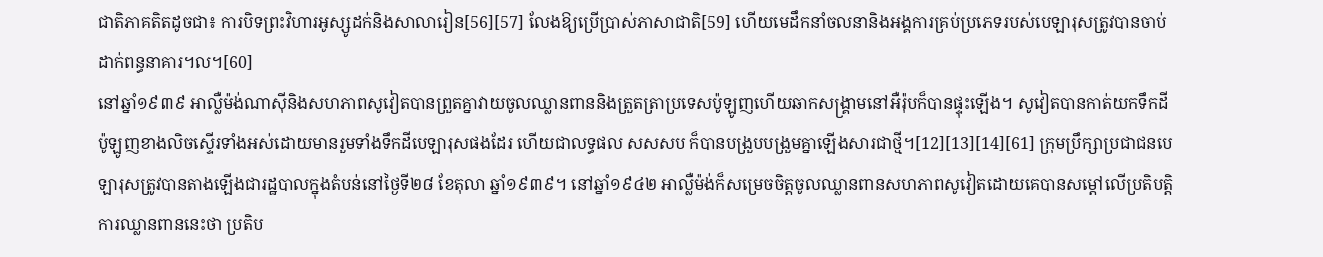ជាតិភាគតិតដូចជា៖ ការបិទព្រះវិហារអូស្សូដក់និងសាលារៀន[56][57] លែងឱ្យប្រើប្រាស់ភាសាជាតិ[59] ហើយមេដឹកនាំចលនានិងអង្គការគ្រប់ប្រភេទរបស់បេឡារុសត្រូវបានចាប់ដាក់ពន្ធនាគារ។ល។[60]
នៅឆ្នាំ១៩៣៩ អាល្លឺម៉ង់ណាស៊ីនិងសហភាពសូវៀតបានព្រួតគ្នាវាយចូលឈ្លានពាននិងត្រួតត្រាប្រទេសប៉ូឡូញហើយឆាកសង្គ្រាមនៅអឺរ៉ុបក៏បានផ្ទុះឡើង។ សូវៀតបានកាត់យកទឹកដីប៉ូឡូញខាងលិចស្ទើរទាំងអស់ដោយមានរួមទាំងទឹកដីបេឡារុសផងដែរ ហើយជាលទ្ធផល សសសប ក៏បានបង្រួបបង្រួមគ្នាឡើងសារជាថ្មី។[12][13][14][61] ក្រុមប្រឹក្សាប្រជាជនបេឡារុសត្រូវបានតាងឡើងជារដ្ឋបាលក្នុងតំបន់នៅថ្ងៃទី២៨ ខែតុលា ឆ្នាំ១៩៣៩។ នៅឆ្នាំ១៩៤២ អាល្លឺម៉ង់ក៏សម្រេចចិត្តចូលឈ្លានពានសហភាពសូវៀតដោយគេបានសម្តៅលើប្រតិបត្តិការឈ្លានពាននេះថា ប្រតិប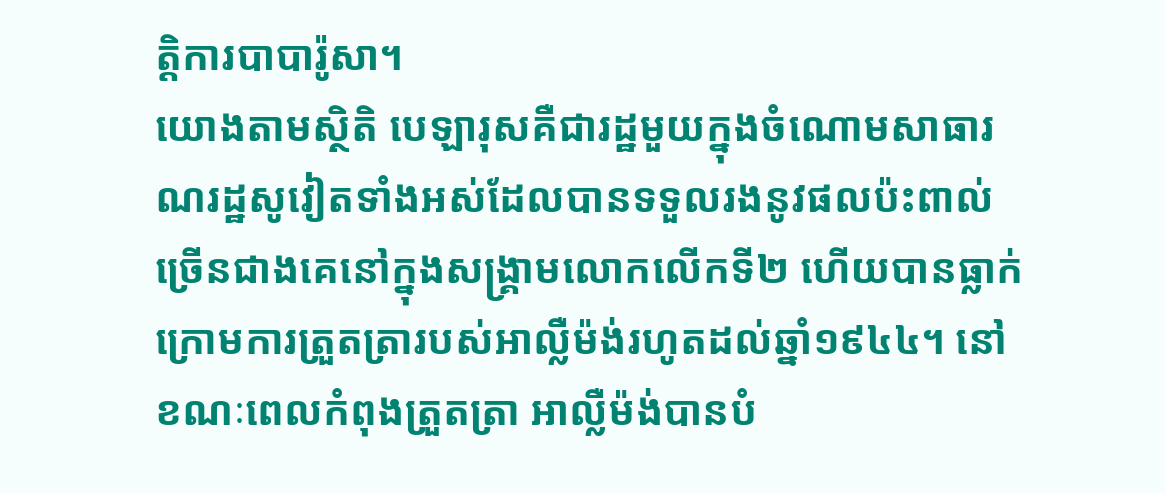ត្តិការបាបារ៉ូសា។
យោងតាមស្ថិតិ បេឡារុសគឺជារដ្ឋមួយក្នុងចំណោមសាធារណរដ្ឋសូវៀតទាំងអស់ដែលបានទទួលរងនូវផលប៉ះពាល់ច្រើនជាងគេនៅក្នុងសង្គ្រាមលោកលើកទី២ ហើយបានធ្លាក់ក្រោមការត្រួតត្រារបស់អាល្លឺម៉ង់រហូតដល់ឆ្នាំ១៩៤៤។ នៅខណៈពេលកំពុងត្រួតត្រា អាល្លឺម៉ង់បានបំ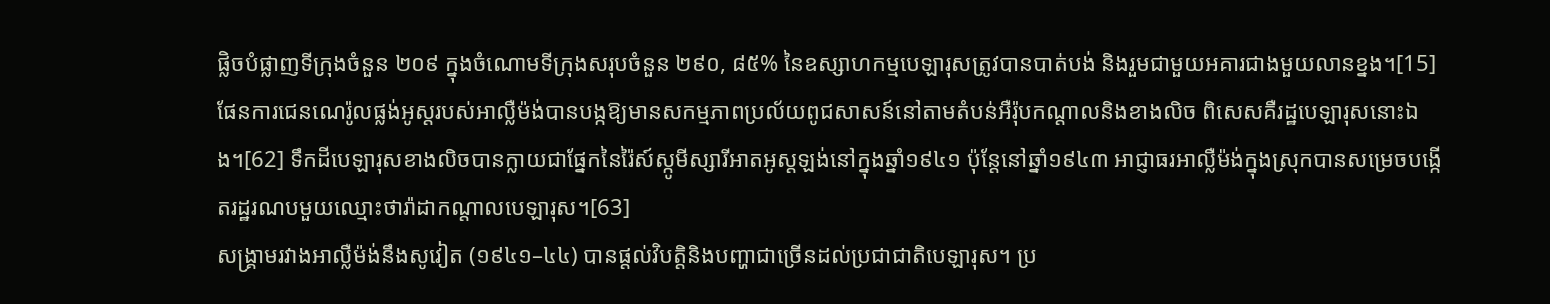ផ្លិចបំផ្លាញទីក្រុងចំនួន ២០៩ ក្នុងចំណោមទីក្រុងសរុបចំនួន ២៩០, ៨៥% នៃឧស្សាហកម្មបេឡារុសត្រូវបានបាត់បង់ និងរួមជាមួយអគារជាងមួយលានខ្នង។[15] ផែនការជេនណេរ៉ូលផ្លង់អូស្តរបស់អាល្លឺម៉ង់បានបង្កឱ្យមានសកម្មភាពប្រល័យពូជសាសន៍នៅតាមតំបន់អឺរ៉ុបកណ្តាលនិងខាងលិច ពិសេសគឺរដ្ឋបេឡារុសនោះឯង។[62] ទឹកដីបេឡារុសខាងលិចបានក្លាយជាផ្នែកនៃរ៉ៃស៍ស្កូមីស្សារីអាតអូស្តឡង់នៅក្នុងឆ្នាំ១៩៤១ ប៉ុន្តែនៅឆ្នាំ១៩៤៣ អាជ្ញាធរអាល្លឺម៉ង់ក្នុងស្រុកបានសម្រេចបង្កើតរដ្ឋរណបមួយឈ្មោះថារ៉ាដាកណ្តាលបេឡារុស។[63]
សង្គ្រាមរវាងអាល្លឺម៉ង់នឹងសូវៀត (១៩៤១–៤៤) បានផ្តល់វិបត្តិនិងបញ្ហាជាច្រើនដល់ប្រជាជាតិបេឡារុស។ ប្រ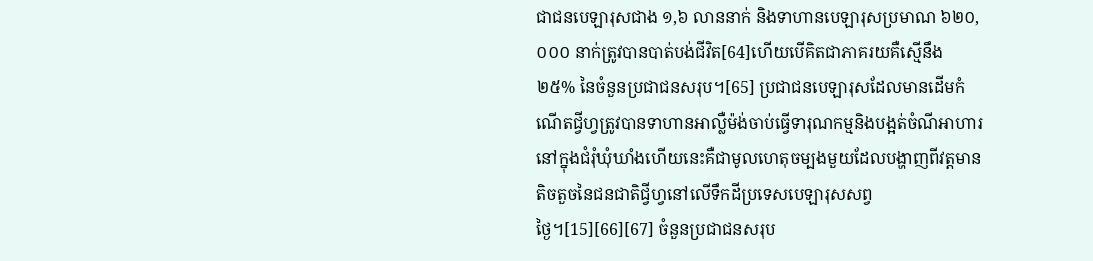ជាជនបេឡារុសជាង ១,៦ លាននាក់ និងទាហានបេឡារុសប្រមាណ ៦២០,០០០ នាក់ត្រូវបានបាត់បង់ជីវិត[64]ហើយបើគិតជាភាគរយគឺស្មើនឹង ២៥% នៃចំនួនប្រជាជនសរុប។[65] ប្រជាជនបេឡារុសដែលមានដើមកំណើតជ្វីហ្វត្រូវបានទាហានអាល្លឺម៉ង់ចាប់ធ្វើទារុណកម្មនិងបង្អត់ចំណីអាហារនៅក្នុងជំរុំឃុំឃាំងហើយនេះគឺជាមូលហេតុចម្បងមួយដែលបង្ហាញពីវត្តមានតិចតួចនៃជនជាតិជ្វីហ្វនៅលើទឹកដីប្រទេសបេឡារុសសព្វថ្ងៃ។[15][66][67] ចំនួនប្រជាជនសរុប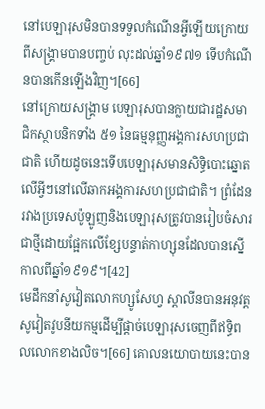នៅបេឡារុសមិនបានទទួលកំណើនអ្វីឡើយក្រោយពីសង្គ្រាមបានបញ្ចប់ លុះដល់ឆ្នាំ១៩៧១ ទើបកំណើនបានកើនឡើងវិញ។[66]
នៅក្រោយសង្គ្រាម បេឡារុសបានក្លាយជារដ្ឋសមាជិកស្ថាបនិកទាំង ៥១ នៃធម្មនុញ្ញអង្គការសហប្រជាជាតិ ហើយដូចនេះទើបបេឡារុសមានសិទ្ធិបោះឆ្នោតលើអ្វីៗនៅលើឆាកអង្គការសហប្រជាជាតិ។ ព្រំដែនរវាងប្រទេសប៉ូឡូញនិងបេឡារុសត្រូវបានរៀបចំសារជាថ្មីដោយផ្អែកលើខ្សែបន្ទាត់កាហ្សុនដែលបានស្នើកាលពីឆ្នាំ១៩១៩។[42]
មេដឹកនាំសូវៀតលោកហ្សូសែហ្វ ស្តាលីនបានអនុវត្តសូវៀតវូបនីយកម្មដើម្បីផ្តាច់បេឡារុសចេញពីឥទ្ធិពលលោកខាងលិច។[66] គោលនយោបាយនេះបាន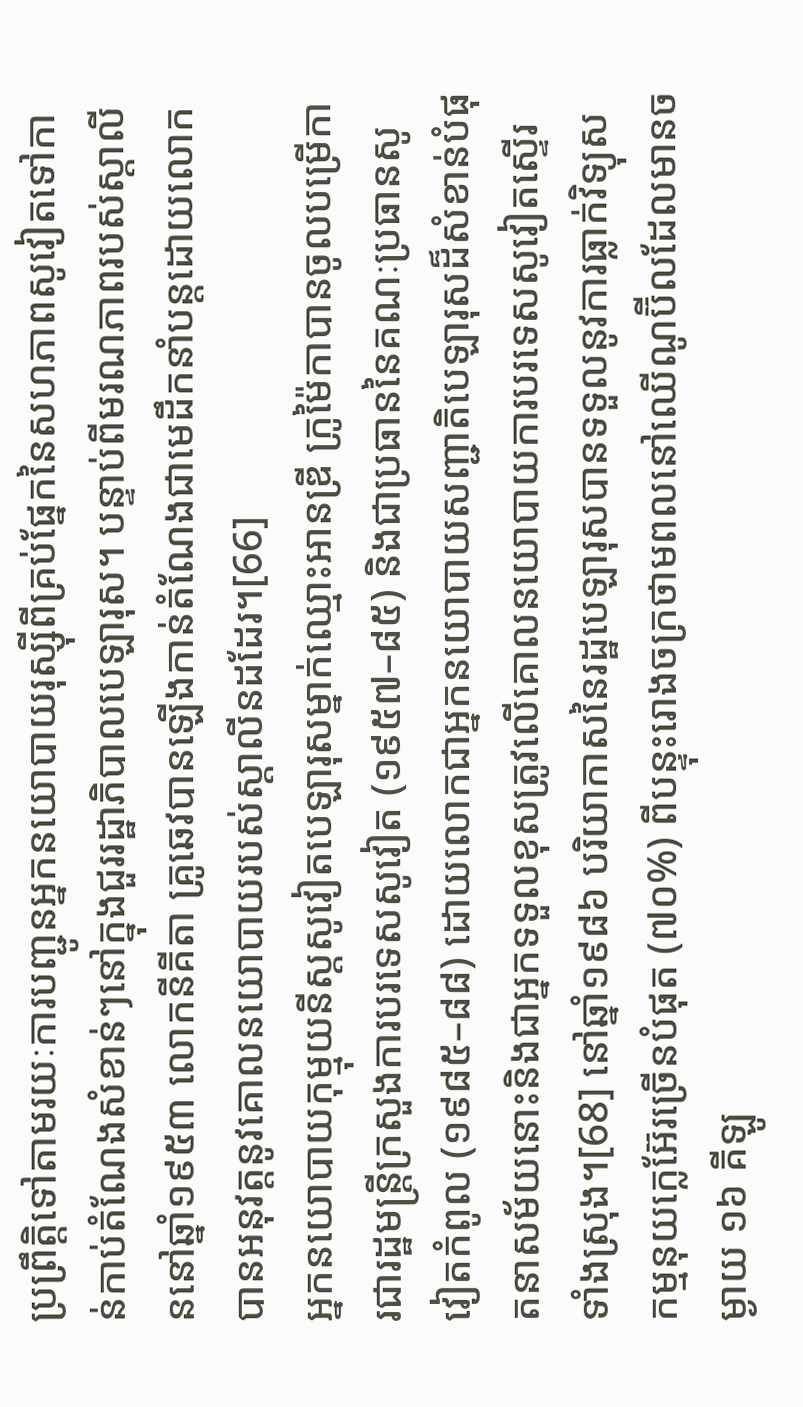ប្រព្រឹត្តិទៅតាមរយៈការបញ្ជូនអ្នកនយោបាយរុស្ស៊ីពីគ្រប់ផ្នែកនៃសហភាពសូវៀតទៅកាន់កាប់តំណែងសំខាន់ៗនៅក្នុងជួររដ្ឋាភិបាលបេឡារុស។ បន្ទាប់ពីមរណភាពរបស់ស្តាលីននៅឆ្នាំ១៩៥៣ លោកនីគីតា គ្រូឆេវបានឡើងកាន់តំណែងជាមេដឹកនាំបន្តដោយលោកបានអនុវត្តនូវគោលនយោបាយរបស់ស្តាលីនដដែរ។[66]
អ្នកនយោបាយកុម្មុយនីស្តសូវៀតបេឡារុសម្នាក់ឈ្មោះអានឌ្រី ក្រូម៉ៃកាបានចូលបម្រើការជារដ្ឋមន្ត្រីក្រសួងការបរទេសសូវៀត (១៩៥៧–៨៥) និងជាប្រធាននៃគណៈប្រធានសូវៀតកំពូល (១៩៨៥–៨៨) ដោយលោកជាអ្នកនយោបាយសញ្ជាតិបេឡារុសដ៏សំខាន់បំផុតនាសម័យនោះនិងជាអ្នកទទួលខុសត្រូវលើគោលនយោបាយការបរទេសសូវៀតស្ទើរទាំងស្រុង។[68] នៅឆ្នាំ១៩៨៦ បរិយាកាសនៃរដ្ឋបេឡារុសបានទទួលនូវការធ្លាក់វិទ្យុសកម្មនុយក្លេអ៊ែរច្រើនបំផុត (៧០%) ពីបន្ទុះរោងចក្រថាមពលនៅឈើណូប៊ីលដែលមានចម្ងាយ ១៦ គីឡូ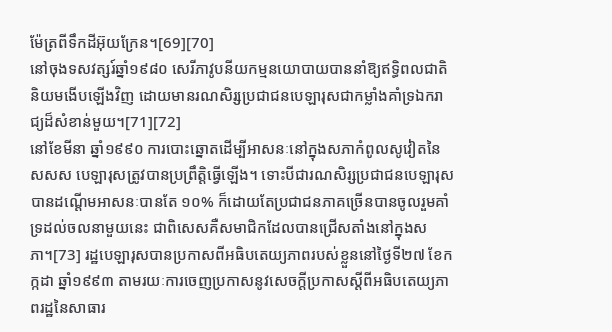ម៉ែត្រពីទឹកដីអ៊ុយក្រែន។[69][70]
នៅចុងទសវត្សរ៍ឆ្នាំ១៩៨០ សេរីភាវូបនីយកម្មនយោបាយបាននាំឱ្យឥទ្ធិពលជាតិនិយមងើបឡើងវិញ ដោយមានរណសិរ្សប្រជាជនបេឡារុសជាកម្លាំងគាំទ្រឯករាជ្យដ៏សំខាន់មួយ។[71][72]
នៅខែមីនា ឆ្នាំ១៩៩០ ការបោះឆ្នោតដើម្បីអាសនៈនៅក្នុងសភាកំពូលសូវៀតនៃ សសស បេឡារុសត្រូវបានប្រព្រឹត្តិធ្វើឡើង។ ទោះបីជារណសិរ្សប្រជាជនបេឡារុសបានដណ្តើមអាសនៈបានតែ ១០% ក៏ដោយតែប្រជាជនភាគច្រើនបានចូលរួមគាំទ្រដល់ចលនាមួយនេះ ជាពិសេសគឺសមាជិកដែលបានជ្រើសតាំងនៅក្នុងសភា។[73] រដ្ឋបេឡារុសបានប្រកាសពីអធិបតេយ្យភាពរបស់ខ្លួននៅថ្ងៃទី២៧ ខែកក្កដា ឆ្នាំ១៩៩៣ តាមរយៈការចេញប្រកាសនូវសេចក្តីប្រកាសស្តីពីអធិបតេយ្យភាពរដ្ឋនៃសាធារ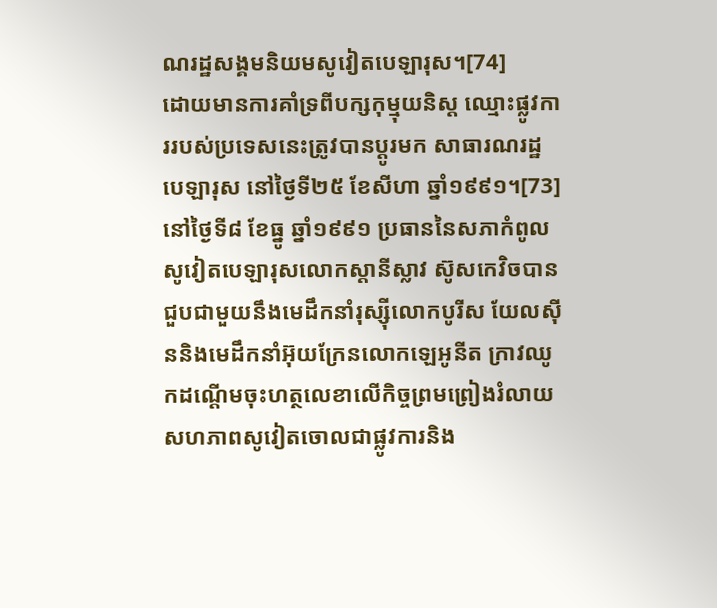ណរដ្ឋសង្គមនិយមសូវៀតបេឡារុស។[74]
ដោយមានការគាំទ្រពីបក្សកុម្មុយនិស្ត ឈ្មោះផ្លូវការរបស់ប្រទេសនេះត្រូវបានប្តូរមក សាធារណរដ្ឋបេឡារុស នៅថ្ងៃទី២៥ ខែសីហា ឆ្នាំ១៩៩១។[73] នៅថ្ងៃទី៨ ខែធ្នូ ឆ្នាំ១៩៩១ ប្រធាននៃសភាកំពូលសូវៀតបេឡារុសលោកស្តានីស្លាវ ស៊ូសកេវិចបានជួបជាមួយនឹងមេដឹកនាំរុស្ស៊ីលោកបូរីស យែលស៊ីននិងមេដឹកនាំអ៊ុយក្រែនលោកឡេអូនីត ក្រាវឈូកដណ្តើមចុះហត្ថលេខាលើកិច្ចព្រមព្រៀងរំលាយសហភាពសូវៀតចោលជាផ្លូវការនិង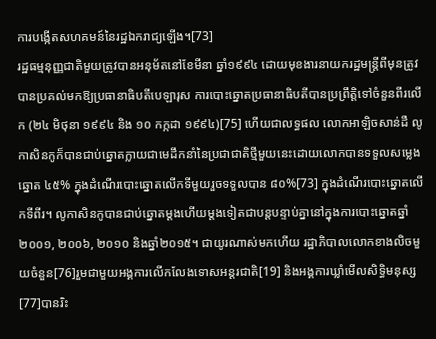ការបង្កើតសហគមន៍នៃរដ្ឋឯករាជ្យឡើង។[73]
រដ្ឋធម្មនុញ្ញជាតិមួយត្រូវបានអនុម័តនៅខែមីនា ឆ្នាំ១៩៩៤ ដោយមុខងារនាយករដ្ឋមន្ត្រីពីមុនត្រូវបានប្រគល់មកឱ្យប្រធានាធិបតីបេឡារុស ការបោះឆ្នោតប្រធានាធិបតីបានប្រព្រឹត្តិទៅចំនួនពីរលើក (២៤ មិថុនា ១៩៩៤ និង ១០ កក្កដា ១៩៩៤)[75] ហើយជាលទ្ធផល លោកអាឡិចសាន់ដឺ លូកាសិនកូក៏បានជាប់ឆ្នោតក្លាយជាមេដឹកនាំនៃប្រជាជាតិថ្មីមួយនេះដោយលោកបានទទួលសម្លេងឆ្នោត ៤៥% ក្នុងដំណើរបោះឆ្នោតលើកទីមួយរួចទទួលបាន ៨០%[73] ក្នុងដំណើរបោះឆ្នោតលើកទីពីរ។ លូកាសិនកូបានជាប់ឆ្នោតម្តងហើយម្តងទៀតជាបន្តបន្ទាប់គ្នានៅក្នុងការបោះឆ្នោតឆ្នាំ២០០១, ២០០៦, ២០១០ និងឆ្នាំ២០១៥។ ជាយូរណាស់មកហើយ រដ្ឋាភិបាលលោកខាងលិចមួយចំនួន[76]រួមជាមួយអង្គការលើកលែងទោសអន្តរជាតិ[19] និងអង្គការឃ្លាំមើលសិទ្ធិមនុស្ស[77]បានរិះ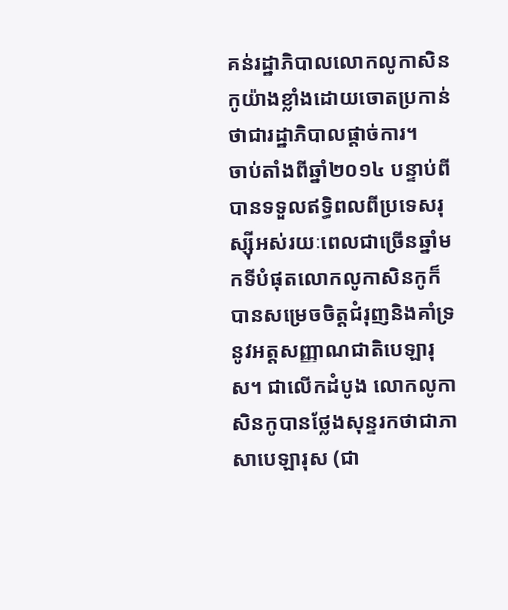គន់រដ្ឋាភិបាលលោកលូកាសិនកូយ៉ាងខ្លាំងដោយចោតប្រកាន់ថាជារដ្ឋាភិបាលផ្តាច់ការ។
ចាប់តាំងពីឆ្នាំ២០១៤ បន្ទាប់ពីបានទទួលឥទ្ធិពលពីប្រទេសរុស្ស៊ីអស់រយៈពេលជាច្រើនឆ្នាំមកទីបំផុតលោកលូកាសិនកូក៏បានសម្រេចចិត្តជំរុញនិងគាំទ្រនូវអត្តសញ្ញាណជាតិបេឡារុស។ ជាលើកដំបូង លោកលូកាសិនកូបានថ្លែងសុន្ទរកថាជាភាសាបេឡារុស (ជា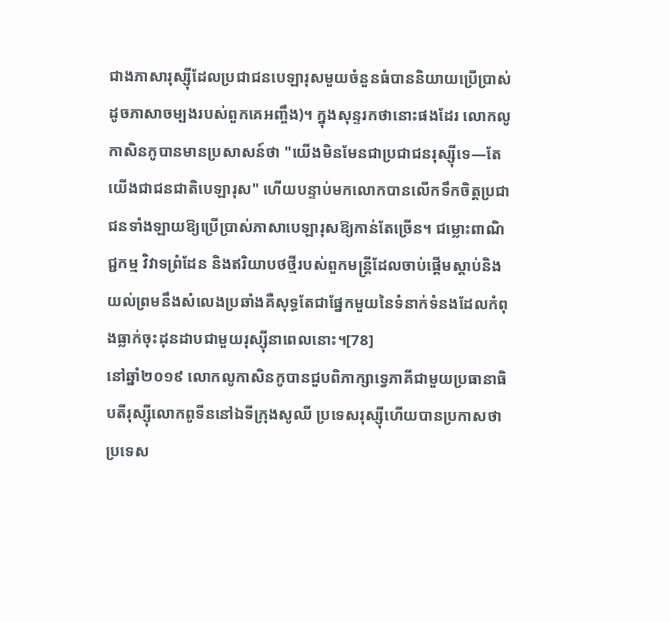ជាងភាសារុស្ស៊ីដែលប្រជាជនបេឡារុសមួយចំនួនធំបាននិយាយប្រើប្រាស់ដូចភាសាចម្បងរបស់ពួកគេអញ្ចឹង)។ ក្នុងសុន្ទរកថានោះផងដែរ លោកលូកាសិនកូបានមានប្រសាសន៍ថា "យើងមិនមែនជាប្រជាជនរុស្ស៊ីទេ—តែយើងជាជនជាតិបេឡារុស" ហើយបន្ទាប់មកលោកបានលើកទឹកចិត្តប្រជាជនទាំងឡាយឱ្យប្រើប្រាស់ភាសាបេឡារុសឱ្យកាន់តែច្រើន។ ជម្លោះពាណិជ្ជកម្ម វិវាទព្រំដែន និងឥរិយាបថថ្មីរបស់ពួកមន្ត្រីដែលចាប់ផ្តើមស្តាប់និងយល់ព្រមនឹងសំលេងប្រឆាំងគឺសុទ្ធតែជាផ្នែកមួយនៃទំនាក់ទំនងដែលកំពុងធ្លាក់ចុះដុនដាបជាមួយរុស្ស៊ីនាពេលនោះ។[78]
នៅឆ្នាំ២០១៩ លោកលូកាសិនកូបានជួបពិភាក្សាទ្វេភាគីជាមួយប្រធានាធិបតីរុស្ស៊ីលោកពូទីននៅឯទីក្រុងសូឈី ប្រទេសរុស្ស៊ីហើយបានប្រកាសថាប្រទេស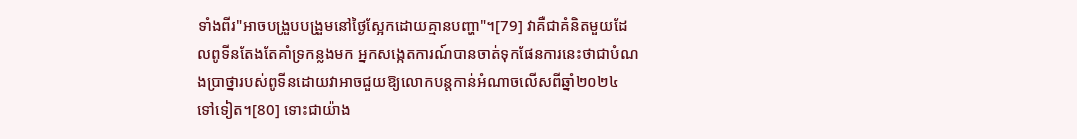ទាំងពីរ"អាចបង្រួបបង្រួមនៅថ្ងៃស្អែកដោយគ្មានបញ្ហា"។[79] វាគឺជាគំនិតមួយដែលពូទីនតែងតែគាំទ្រកន្លងមក អ្នកសង្កេតការណ៍បានចាត់ទុកផែនការនេះថាជាបំណងប្រាថ្នារបស់ពូទីនដោយវាអាចជួយឱ្យលោកបន្តកាន់អំណាចលើសពីឆ្នាំ២០២៤ ទៅទៀត។[80] ទោះជាយ៉ាង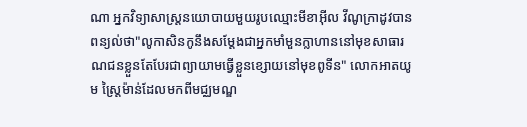ណា អ្នកវិទ្យាសាស្ត្រនយោបាយមួយរូបឈ្មោះមីខាអ៊ីល វីណូក្រាដូវបានពន្យល់ថា"លូកាសិនកូនឹងសម្តែងជាអ្នកមាំមួនក្លាហាននៅមុខសាធារណជនខ្លួនតែបែរជាព្យាយាមធ្វើខ្លួនខ្សោយនៅមុខពូទីន" លោកអាតយូម ស្ត្រៃម៉ាន់ដែលមកពីមជ្ឈមណ្ឌ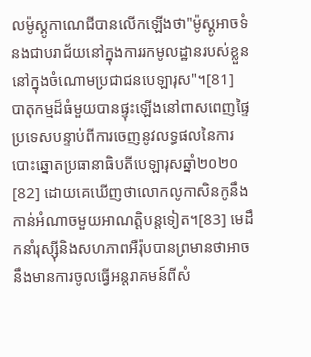លម៉ូស្គូកាណេជីបានលើកឡើងថា"ម៉ូស្គូអាចទំនងជាបរាជ័យនៅក្នុងការរកមូលដ្ឋានរបស់ខ្លួននៅក្នុងចំណោមប្រជាជនបេឡារុស"។[81]
បាតុកម្មដ៏ធំមួយបានផ្ទុះឡើងនៅពាសពេញផ្ទៃប្រទេសបន្ទាប់ពីការចេញនូវលទ្ធផលនៃការបោះឆ្នោតប្រធានាធិបតីបេឡារុសឆ្នាំ២០២០[82] ដោយគេឃើញថាលោកលូកាសិនកូនឹងកាន់អំណាចមួយអាណត្តិបន្តទៀត។[83] មេដឹកនាំរុស្ស៊ីនិងសហភាពអឺរ៉ុបបានព្រមានថាអាចនឹងមានការចូលធ្វើអន្តរាគមន៍ពីសំ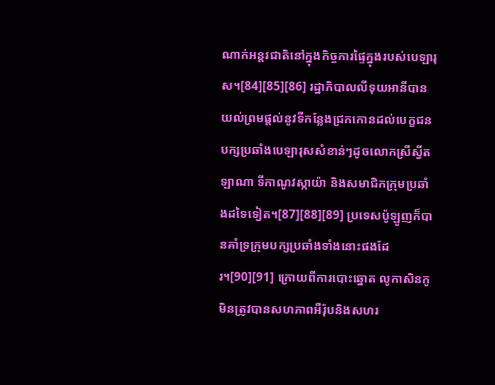ណាក់អន្តរជាតិនៅក្នុងកិច្ចការផ្ទៃក្នុងរបស់បេឡារុស។[84][85][86] រដ្ឋាភិបាលលីទុយអានីបានយល់ព្រមផ្តល់នូវទីកន្លែងជ្រកកោនដល់បេក្ខជនបក្សប្រឆាំងបេឡារុសសំខាន់ៗដូចលោកស្រីស្វីតឡាណា ទីកាណូវស្កាយ៉ា និងសមាជិកក្រុមប្រឆាំងដទៃទៀត។[87][88][89] ប្រទេសប៉ូឡូញក៏បានគាំទ្រក្រុមបក្សប្រឆាំងទាំងនោះផងដែរ។[90][91] ក្រោយពីការបោះឆ្នោត លូកាសិនកូមិនត្រូវបានសហភាពអឺរ៉ុបនិងសហរ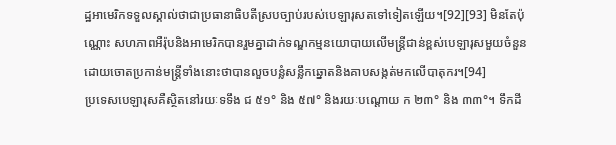ដ្ឋអាមេរិកទទួលស្គាល់ថាជាប្រធានាធិបតីស្របច្បាប់របស់បេឡារុសតទៅទៀតឡើយ។[92][93] មិនតែប៉ុណ្ណោះ សហភាពអឺរ៉ុបនិងអាមេរិកបានរួមគ្នាដាក់ទណ្ឌកម្មនយោបាយលើមន្ត្រីជាន់ខ្ពស់បេឡារុសមួយចំនួនដោយចោតប្រកាន់មន្ត្រីទាំងនោះថាបានលួចបន្លំសន្លឹកឆ្នោតនិងគាបសង្កត់មកលើបាតុករ។[94]
ប្រទេសបេឡារុសគឺស្ថិតនៅរយៈទទឹង ជ ៥១° និង ៥៧° និងរយៈបណ្តោយ ក ២៣° និង ៣៣°។ ទឹកដី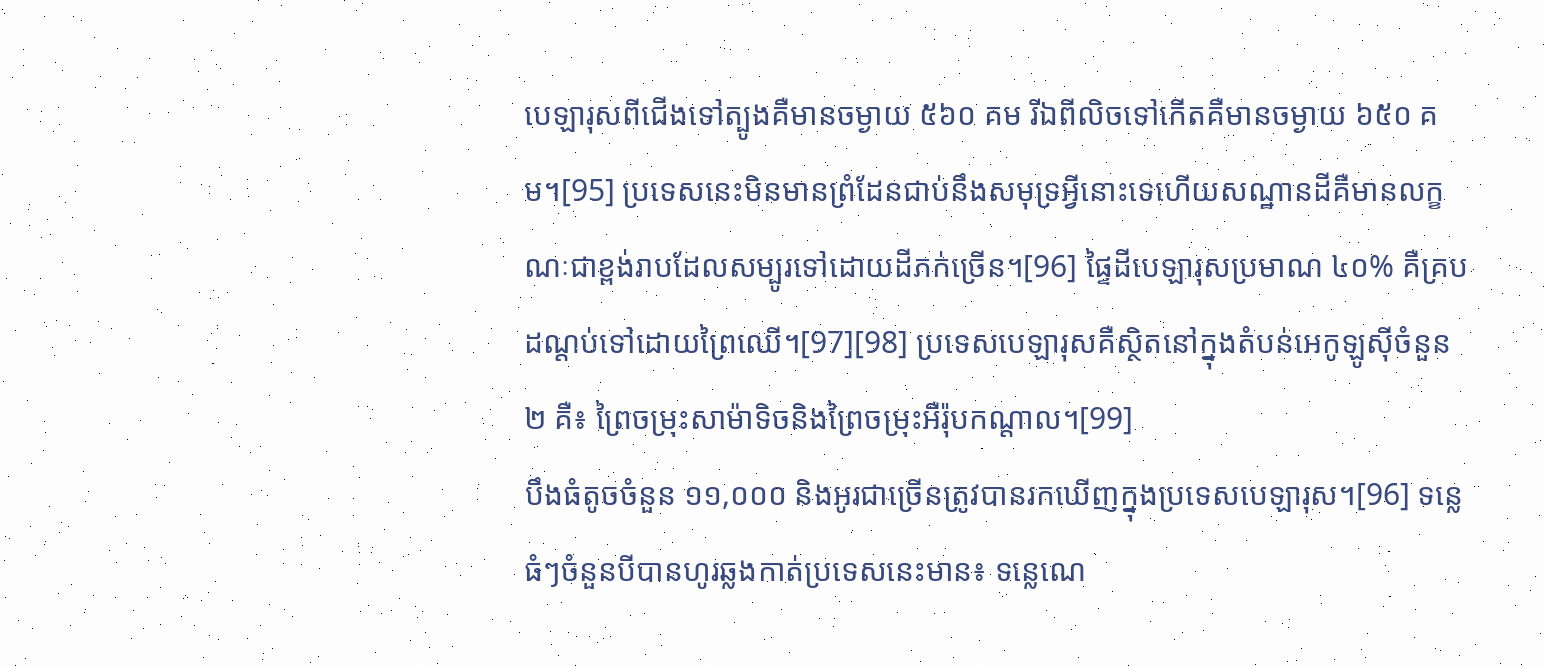បេឡារុសពីជើងទៅត្បូងគឺមានចម្ងាយ ៥៦០ គម រីឯពីលិចទៅកើតគឺមានចម្ងាយ ៦៥០ គម។[95] ប្រទេសនេះមិនមានព្រំដែនជាប់នឹងសមុទ្រអ្វីនោះទេហើយសណ្ឋានដីគឺមានលក្ខណៈជាខ្ពង់រាបដែលសម្បូរទៅដោយដីភក់ច្រើន។[96] ផ្ទៃដីបេឡារុសប្រមាណ ៤០% គឺគ្របដណ្តប់ទៅដោយព្រៃឈើ។[97][98] ប្រទេសបេឡារុសគឺស្ថិតនៅក្នុងតំបន់អេកូឡូស៊ីចំនួន ២ គឺ៖ ព្រៃចម្រុះសាម៉ាទិចនិងព្រៃចម្រុះអឺរ៉ុបកណ្តាល។[99]
បឹងធំតូចចំនួន ១១,០០០ និងអូរជាច្រើនត្រូវបានរកឃើញក្នុងប្រទេសបេឡារុស។[96] ទន្លេធំៗចំនួនបីបានហូរឆ្លងកាត់ប្រទេសនេះមាន៖ ទន្លេណេ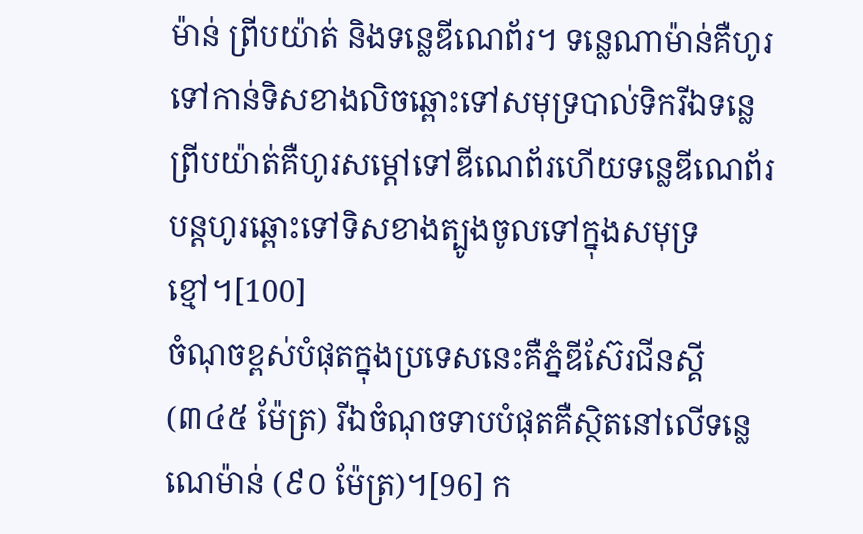ម៉ាន់ ព្រីបយ៉ាត់ និងទន្លេឌីណេព័រ។ ទន្លេណាម៉ាន់គឺហូរទៅកាន់ទិសខាងលិចឆ្ពោះទៅសមុទ្របាល់ទិករីឯទន្លេព្រីបយ៉ាត់គឺហូរសម្តៅទៅឌីណេព័រហើយទន្លេឌីណេព័របន្តហូរឆ្ពោះទៅទិសខាងត្បូងចូលទៅក្នុងសមុទ្រខ្មៅ។[100]
ចំណុចខ្ពស់បំផុតក្នុងប្រទេសនេះគឺភ្នំឌីស៊ែរជីនស្គី (៣៤៥ ម៉ែត្រ) រីឯចំណុចទាបបំផុតគឺស្ថិតនៅលើទន្លេណេម៉ាន់ (៩០ ម៉ែត្រ)។[96] ក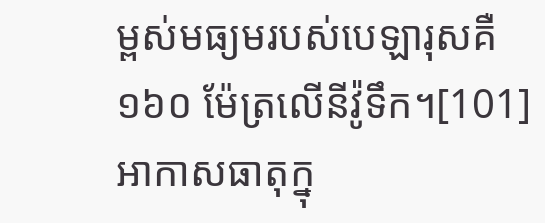ម្ពស់មធ្យមរបស់បេឡារុសគឺ ១៦០ ម៉ែត្រលើនីវ៉ូទឹក។[101] អាកាសធាតុក្នុ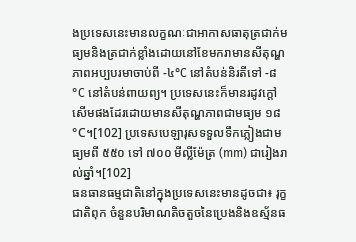ងប្រទេសនេះមានលក្ខណៈជាអាកាសធាតុត្រជាក់មធ្យមនិងត្រជាក់ខ្លាំងដោយនៅខែមករាមានសីតុណ្ហភាពអប្បបរមាចាប់ពី -៤°C នៅតំបន់និរតីទៅ -៨°C នៅតំបន់ពាយព្យ។ ប្រទេសនេះក៏មានរដូវក្តៅសើមផងដែរដោយមានសីតុណ្ហភាពជាមធ្យម ១៨°C។[102] ប្រទេសបេឡារុសទទួលទឹកភ្លៀងជាមធ្យមពី ៥៥០ ទៅ ៧០០ មីល្លីម៉ែត្រ (mm) ជារៀងរាល់ឆ្នាំ។[102]
ធនធានធម្មជាតិនៅក្នុងប្រទេសនេះមានដូចជា៖ រុក្ខជាតិពុក ចំនួនបរិមាណតិចតួចនៃប្រេងនិងឧស្ម័នធ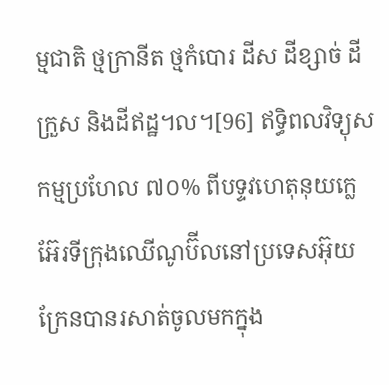ម្មជាតិ ថ្មក្រានីត ថ្មកំបោរ ដីស ដីខ្សាច់ ដីក្រួស និងដីឥដ្ឋ។ល។[96] ឥទ្ធិពលវិទ្យុសកម្មប្រហែល ៧០% ពីបទ្ទវហេតុនុយក្លេអ៊ែរទីក្រុងឈើណូប៊ីលនៅប្រទេសអ៊ុយក្រែនបានរសាត់ចូលមកក្នុង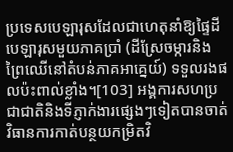ប្រទេសបេឡារុសដែលជាហេតុនាំឱ្យផ្ទៃដីបេឡារុសមួយភាគប្រាំ (ដីស្រែចម្ការនិងព្រៃឈើនៅតំបន់ភាគអាគ្នេយ៍) ទទួលរងផលប៉ះពាល់ខ្លាំង។[103] អង្គការសហប្រជាជាតិនិងទីភ្ញាក់ងារផ្សេងៗទៀតបានចាត់វិធានការកាត់បន្ថយកម្រិតវិ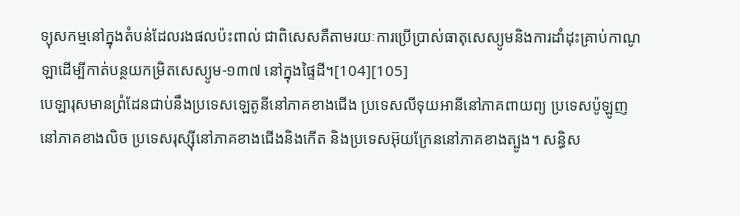ទ្យុសកម្មនៅក្នុងតំបន់ដែលរងផលប៉ះពាល់ ជាពិសេសគឺតាមរយៈការប្រើប្រាស់ធាតុសេស្យូមនិងការដាំដុះគ្រាប់កាណូឡាដើម្បីកាត់បន្ថយកម្រិតសេស្យូម-១៣៧ នៅក្នុងផ្ទៃដី។[104][105]
បេឡារុសមានព្រំដែនជាប់នឹងប្រទេសឡេតូនីនៅភាគខាងជើង ប្រទេសលីទុយអានីនៅភាគពាយព្យ ប្រទេសប៉ូឡូញនៅភាគខាងលិច ប្រទេសរុស្ស៊ីនៅភាគខាងជើងនិងកើត និងប្រទេសអ៊ុយក្រែននៅភាគខាងត្បូង។ សន្ធិស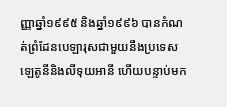ញ្ញាឆ្នាំ១៩៩៥ និងឆ្នាំ១៩៩៦ បានកំណត់ព្រំដែនបេឡារុសជាមួយនឹងប្រទេសឡេតូនីនិងលីទុយអានី ហើយបន្ទាប់មក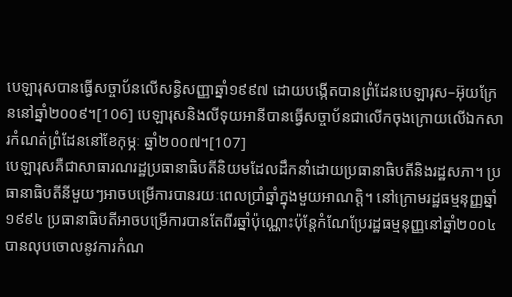បេឡារុសបានធ្វើសច្ចាប័នលើសន្ធិសញ្ញាឆ្នាំ១៩៩៧ ដោយបង្កើតបានព្រំដែនបេឡារុស–អ៊ុយក្រែននៅឆ្នាំ២០០៩។[106] បេឡារុសនិងលីទុយអានីបានធ្វើសច្ចាប័នជាលើកចុងក្រោយលើឯកសារកំណត់ព្រំដែននៅខែកុម្ភៈ ឆ្នាំ២០០៧។[107]
បេឡារុសគឺជាសាធារណរដ្ឋប្រធានាធិបតីនិយមដែលដឹកនាំដោយប្រធានាធិបតីនិងរដ្ឋសភា។ ប្រធានាធិបតីនីមួយៗអាចបម្រើការបានរយៈពេលប្រាំឆ្នាំក្នុងមួយអាណត្តិ។ នៅក្រោមរដ្ឋធម្មនុញ្ញឆ្នាំ១៩៩៤ ប្រធានាធិបតីអាចបម្រើការបានតែពីរឆ្នាំប៉ុណ្ណោះប៉ុន្តែកំណែប្រែរដ្ឋធម្មនុញ្ញនៅឆ្នាំ២០០៤ បានលុបចោលនូវការកំណ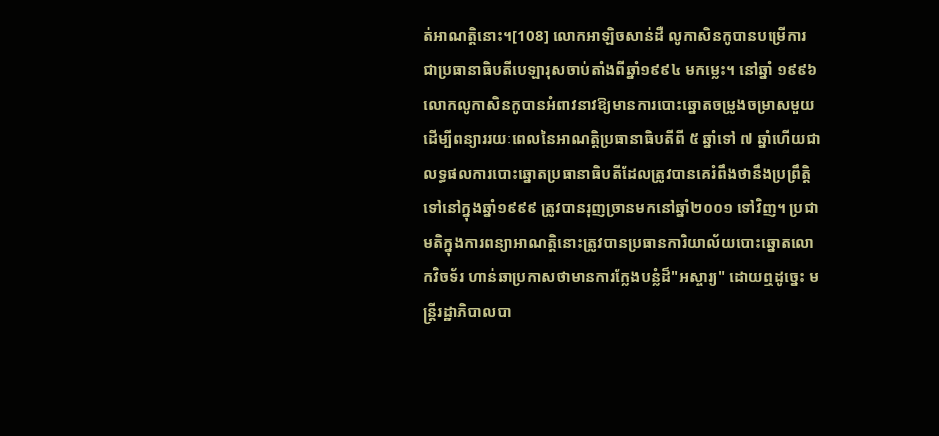ត់អាណត្តិនោះ។[108] លោកអាឡិចសាន់ដឺ លូកាសិនកូបានបម្រើការជាប្រធានាធិបតីបេឡារុសចាប់តាំងពីឆ្នាំ១៩៩៤ មកម្លេះ។ នៅឆ្នាំ ១៩៩៦ លោកលូកាសិនកូបានអំពាវនាវឱ្យមានការបោះឆ្នោតចម្រូងចម្រាសមួយដើម្បីពន្យាររយៈពេលនៃអាណត្តិប្រធានាធិបតីពី ៥ ឆ្នាំទៅ ៧ ឆ្នាំហើយជាលទ្ធផលការបោះឆ្នោតប្រធានាធិបតីដែលត្រូវបានគេរំពឹងថានឹងប្រព្រឹត្តិទៅនៅក្នុងឆ្នាំ១៩៩៩ ត្រូវបានរុញច្រានមកនៅឆ្នាំ២០០១ ទៅវិញ។ ប្រជាមតិក្នុងការពន្យាអាណត្តិនោះត្រូវបានប្រធានការិយាល័យបោះឆ្នោតលោកវិចទ័រ ហាន់ឆាប្រកាសថាមានការក្លែងបន្លំដ៏"អស្ចារ្យ" ដោយឮដូច្នេះ មន្ត្រីរដ្ឋាភិបាលបា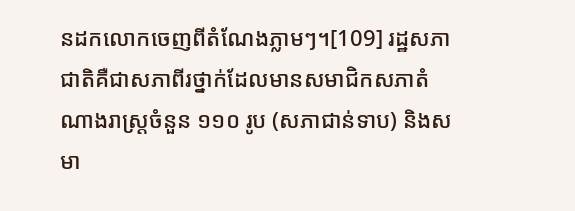នដកលោកចេញពីតំណែងភ្លាមៗ។[109] រដ្ឋសភាជាតិគឺជាសភាពីរថ្នាក់ដែលមានសមាជិកសភាតំណាងរាស្ត្រចំនួន ១១០ រូប (សភាជាន់ទាប) និងសមា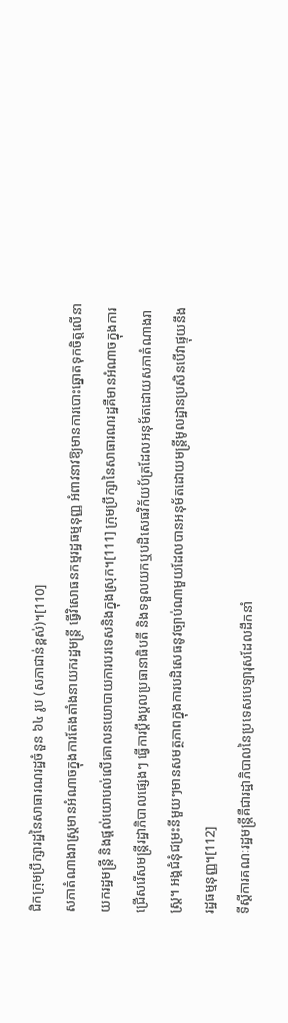ជិកក្រុមប្រឹក្សារដ្ឋនៃសាធារណរដ្ឋចំនួន ៦៤ រូប (សភាជាន់ខ្ពស់)។[110]
សភាតំណាងរាស្រ្តមានអំណាចក្នុងការតែងតាំងនាយករដ្ឋមន្រ្តី ធ្វើវិសោធនកម្មរដ្ឋធម្មនុញ្ញ អំពាវនាវឱ្យមានការបោះឆ្នោតទុកចិត្តលើនាយករដ្ឋមន្រ្តី និងផ្តល់យោបល់លើគោលនយោបាយការបរទេសនិងក្នុងស្រុក។[111] ក្រុមប្រឹក្សានៃសាធារណរដ្ឋគឺមានអំណាចក្នុងការជ្រើសរើសមន្រ្តីរដ្ឋាភិបាលផ្សេងៗ ធ្វើការប្តឹងប្តលប្រធានាធិបតី និងទទួលយកឬបដិសេធវិក័យប័ត្រដែលអនុម័តដោយសភាតំណាងរាស្រ្ត។ អង្គជំនុំជម្រះនីមួយៗមានសមត្ថភាពក្នុងការបដិសេធនូវច្បាប់ណាមួយដែលបានអនុម័តដោយមន្រ្តីមូលដ្ឋានប្រសិនបើវាផ្ទុយនឹងរដ្ឋធម្មនុញ្ញ។[112]
ទីស្តីការគណៈរដ្ឋមន្ត្រីគឺជារដ្ឋាភិបាលនៃប្រទេសបេឡារុសដែលដឹកនាំ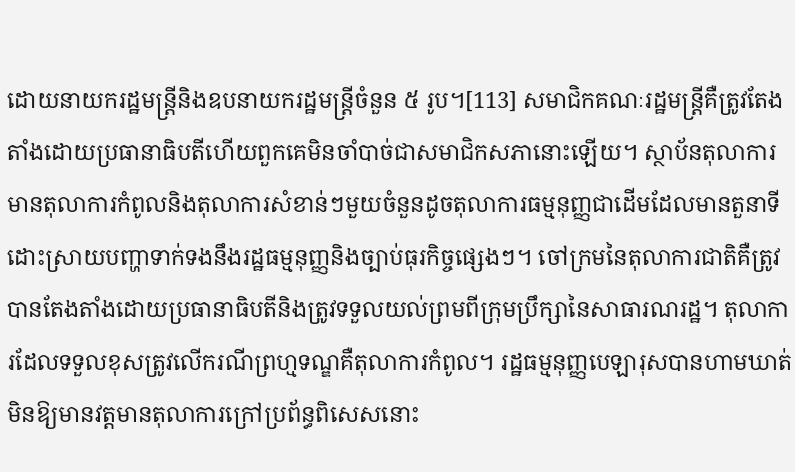ដោយនាយករដ្ឋមន្ត្រីនិងឧបនាយករដ្ឋមន្ត្រីចំនួន ៥ រូប។[113] សមាជិកគណៈរដ្ឋមន្ត្រីគឺត្រូវតែងតាំងដោយប្រធានាធិបតីហើយពួកគេមិនចាំបាច់ជាសមាជិកសភានោះឡើយ។ ស្ថាប័នតុលាការមានតុលាការកំពូលនិងតុលាការសំខាន់ៗមួយចំនួនដូចតុលាការធម្មនុញ្ញជាដើមដែលមានតួនាទីដោះស្រាយបញ្ហាទាក់ទងនឹងរដ្ឋធម្មនុញ្ញនិងច្បាប់ធុរកិច្ចផ្សេងៗ។ ចៅក្រមនៃតុលាការជាតិគឺត្រូវបានតែងតាំងដោយប្រធានាធិបតីនិងត្រូវទទួលយល់ព្រមពីក្រុមប្រឹក្សានៃសាធារណរដ្ឋ។ តុលាការដែលទទួលខុសត្រូវលើករណីព្រហ្មទណ្ឌគឺតុលាការកំពូល។ រដ្ឋធម្មនុញ្ញបេឡារុសបានហាមឃាត់មិនឱ្យមានវត្តមានតុលាការក្រៅប្រព័ន្ធពិសេសនោះ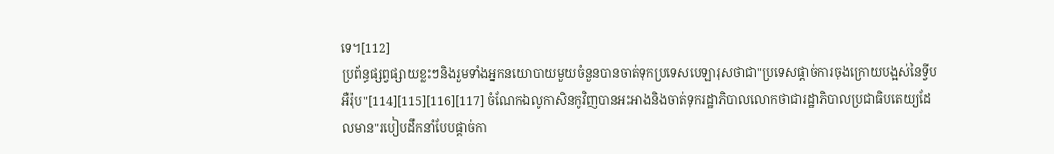ទេ។[112]
ប្រព័ន្ធផ្សព្វផ្សាយខ្លះៗនិងរួមទាំងអ្នកនយោបាយមួយចំនួនបានចាត់ទុកប្រទេសបេឡារុសថាជា"ប្រទេសផ្តាច់ការចុងក្រោយបង្អស់នៃទ្វីបអឺរ៉ុប"[114][115][116][117] ចំណែកឯលូកាសិនកូវិញបានអះអាងនិងចាត់ទុករដ្ឋាភិបាលលោកថាជារដ្ឋាភិបាលប្រជាធិបតេយ្យដែលមាន"របៀបដឹកនាំបែបផ្តាច់កា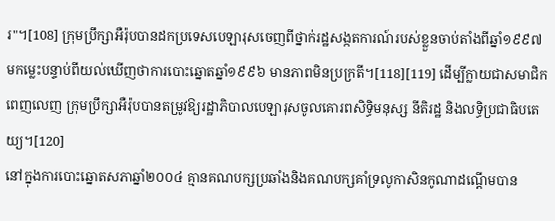រ"។[108] ក្រុមប្រឹក្សាអឺរ៉ុបបានដកប្រទេសបេឡារុសចេញពីថ្នាក់រដ្ឋសង្កតការណ៍របស់ខ្លួនចាប់តាំងពីឆ្នាំ១៩៩៧ មកម្លេះបន្ទាប់ពីយល់ឃើញថាការបោះឆ្នោតឆ្នាំ១៩៩៦ មានភាពមិនប្រក្រតី។[118][119] ដើម្បីក្លាយជាសមាជិកពេញលេញ ក្រុមប្រឹក្សាអឺរ៉ុបបានតម្រូវឱ្យរដ្ឋាភិបាលបេឡារុសចូលគោរពសិទ្ធិមនុស្ស នីតិរដ្ឋ និងលទ្ធិប្រជាធិបតេយ្យ។[120]
នៅក្នុងការបោះឆ្នោតសភាឆ្នាំ២០០៤ គ្មានគណបក្សប្រឆាំងនិងគណបក្សគាំទ្រលូកាសិនកូណាដណ្តើមបាន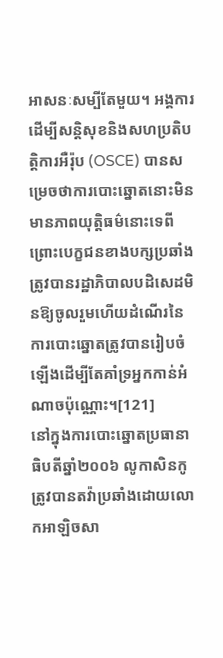អាសនៈសម្បីតែមួយ។ អង្គការដើម្បីសន្តិសុខនិងសហប្រតិបត្ដិការអឺរ៉ុប (OSCE) បានសម្រេចថាការបោះឆ្នោតនោះមិនមានភាពយុត្តិធម៌នោះទេពីព្រោះបេក្ខជនខាងបក្សប្រឆាំងត្រូវបានរដ្ឋាភិបាលបដិសេដមិនឱ្យចូលរួមហើយដំណើរនៃការបោះឆ្នោតត្រូវបានរៀបចំឡើងដើម្បីតែគាំទ្រអ្នកកាន់អំណាចប៉ុណ្ណោះ។[121]
នៅក្នុងការបោះឆ្នោតប្រធានាធិបតីឆ្នាំ២០០៦ លូកាសិនកូត្រូវបានតវ៉ាប្រឆាំងដោយលោកអាឡិចសា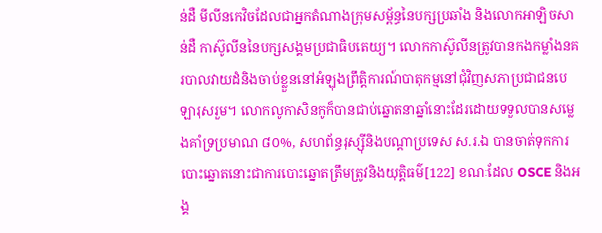ន់ដឺ មីលីនកេវិចដែលជាអ្នកតំណាងក្រុមសម្ព័ន្ធនៃបក្សប្រឆាំង និងលោកអាឡិចសាន់ដឺ កាស៊ូលីននៃបក្សសង្គមប្រជាធិបតេយ្យ។ លោកកាស៊ូលីនត្រូវបានកងកម្លាំងនគរបាលវាយដំនិងចាប់ខ្លួននៅអំឡុងព្រឹត្តិការណ៍បាតុកម្មនៅជុំវិញសភាប្រជាជនបេឡារុសរួម។ លោកលូកាសិនកូក៏បានជាប់ឆ្នោតនាឆ្នាំនោះដែរដោយទទួលបានសម្លេងគាំទ្រប្រមាណ ៨០%, សហព័ន្ធរុស្ស៊ីនិងបណ្តាប្រទេស ស.រ.ឯ បានចាត់ទុកការបោះឆ្នោតនោះជាការបោះឆ្នោតត្រឹមត្រូវនិងយុត្តិធម៌[122] ខណៈដែល OSCE និងអង្គ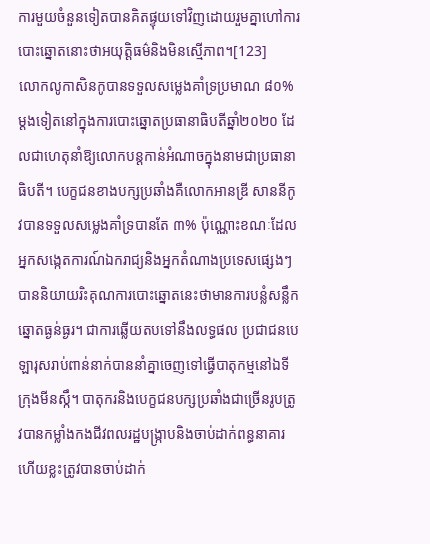ការមួយចំនួនទៀតបានគិតផ្ទុយទៅវិញដោយរួមគ្នាហៅការបោះឆ្នោតនោះថាអយុត្តិធម៌និងមិនស្មើភាព។[123]
លោកលូកាសិនកូបានទទួលសម្លេងគាំទ្រប្រមាណ ៨០% ម្តងទៀតនៅក្នុងការបោះឆ្នោតប្រធានាធិបតីឆ្នាំ២០២០ ដែលជាហេតុនាំឱ្យលោកបន្តកាន់អំណាចក្នុងនាមជាប្រធានាធិបតី។ បេក្ខជនខាងបក្សប្រឆាំងគឺលោកអានឌ្រី សាននីកូវបានទទួលសម្លេងគាំទ្របានតែ ៣% ប៉ុណ្ណោះខណៈដែលអ្នកសង្កេតការណ៍ឯករាជ្យនិងអ្នកតំណាងប្រទេសផ្សេងៗបាននិយាយរិះគុណការបោះឆ្នោតនេះថាមានការបន្លំសន្លឹកឆ្នោតធ្ងន់ធ្ងរ។ ជាការឆ្លើយតបទៅនឹងលទ្ធផល ប្រជាជនបេឡារុសរាប់ពាន់នាក់បាននាំគ្នាចេញទៅធ្វើបាតុកម្មនៅឯទីក្រុងមីនស្កឹ។ បាតុករនិងបេក្ខជនបក្សប្រឆាំងជាច្រើនរូបត្រូវបានកម្លាំងកងជីវពលរដ្ឋបង្ក្រាបនិងចាប់ដាក់ពន្ធនាគារហើយខ្លះត្រូវបានចាប់ដាក់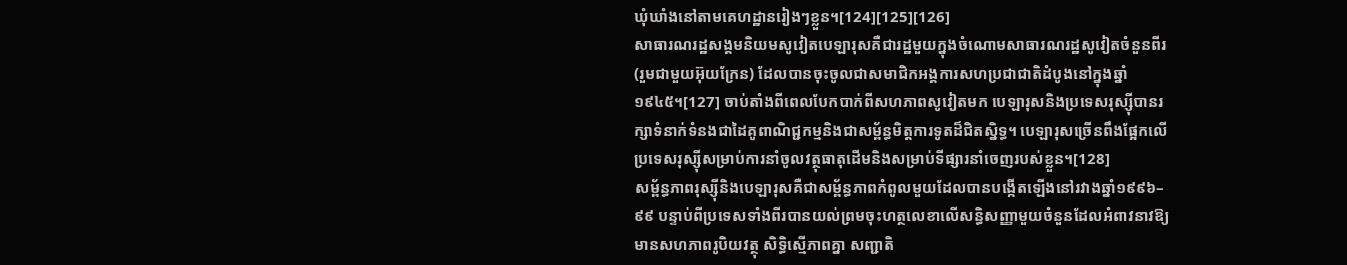ឃុំឃាំងនៅតាមគេហដ្ឋានរៀងៗខ្លួន។[124][125][126]
សាធារណរដ្ឋសង្គមនិយមសូវៀតបេឡារុសគឺជារដ្ឋមួយក្នុងចំណោមសាធារណរដ្ឋសូវៀតចំនួនពីរ (រួមជាមួយអ៊ុយក្រែន) ដែលបានចុះចូលជាសមាជិកអង្គការសហប្រជាជាតិដំបូងនៅក្នុងឆ្នាំ១៩៤៥។[127] ចាប់តាំងពីពេលបែកបាក់ពីសហភាពសូវៀតមក បេឡារុសនិងប្រទេសរុស្ស៊ីបានរក្សាទំនាក់ទំនងជាដៃគូពាណិជ្ជកម្មនិងជាសម្ព័ន្ធមិត្តការទូតដ៏ជិតស្និទ្ធ។ បេឡារុសច្រើនពឹងផ្អែកលើប្រទេសរុស្ស៊ីសម្រាប់ការនាំចូលវត្ថុធាតុដើមនិងសម្រាប់ទីផ្សារនាំចេញរបស់ខ្លួន។[128]
សម្ព័ន្ធភាពរុស្ស៊ីនិងបេឡារុសគឺជាសម្ព័ន្ធភាពកំពូលមួយដែលបានបង្កើតឡើងនៅរវាងឆ្នាំ១៩៩៦–៩៩ បន្ទាប់ពីប្រទេសទាំងពីរបានយល់ព្រមចុះហត្ថលេខាលើសន្ធិសញ្ញាមួយចំនួនដែលអំពាវនាវឱ្យមានសហភាពរូបិយវត្ថុ សិទ្ធិស្មើភាពគ្នា សញ្ជាតិ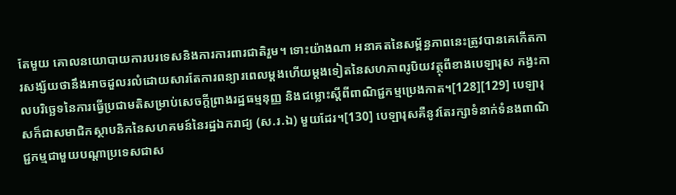តែមួយ គោលនយោបាយការបរទេសនិងការការពារជាតិរួម។ ទោះយ៉ាងណា អនាគតនៃសម្ព័ន្ធភាពនេះត្រូវបានគេកើតការសង្ស័យថានឹងអាចដួលរលំដោយសារតែការពន្យារពេលម្តងហើយម្តងទៀតនៃសហភាពរូបិយវត្ថុពីខាងបេឡារុស កង្វះកាលបរិច្ឆេទនៃការធ្វើប្រជាមតិសម្រាប់សេចក្តីព្រាងរដ្ឋធម្មនុញ្ញ និងជម្លោះស្តីពីពាណិជ្ជកម្មប្រេងកាត។[128][129] បេឡារុសក៏ជាសមាជិកស្ថាបនិកនៃសហគមន៍នៃរដ្ឋឯករាជ្យ (ស.រ.ឯ) មួយដែរ។[130] បេឡារុសគឺនូវតែរក្សាទំនាក់ទំនងពាណិជ្ជកម្មជាមួយបណ្តាប្រទេសជាស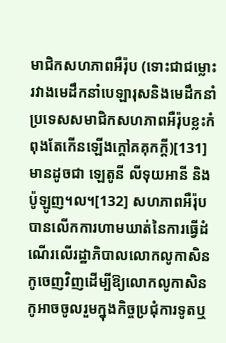មាជិកសហភាពអឺរ៉ុប (ទោះជាជម្លោះរវាងមេដឹកនាំបេឡារុសនិងមេដឹកនាំប្រទេសសមាជិកសហភាពអឺរ៉ុបខ្លះកំពុងតែកើនឡើងក្តៅគគុកក្តី)[131] មានដូចជា ឡេតូនី លីទុយអានី និងប៉ូឡូញ។ល។[132] សហភាពអឺរ៉ុបបានលើកការហាមឃាត់នៃការធ្វើដំណើរលើរដ្ឋាភិបាលលោកលូកាសិនកូចេញវិញដើម្បីឱ្យលោកលូកាសិនកូអាចចូលរួមក្នុងកិច្ចប្រជុំការទូតឬ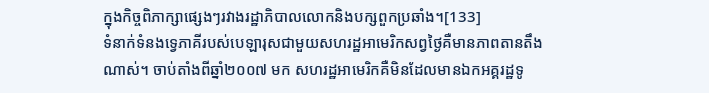ក្នុងកិច្ចពិភាក្សាផ្សេងៗរវាងរដ្ឋាភិបាលលោកនិងបក្សពួកប្រឆាំង។[133]
ទំនាក់ទំនងទ្វេភាគីរបស់បេឡារុសជាមួយសហរដ្ឋអាមេរិកសព្វថ្ងៃគឺមានភាពតានតឹងណាស់។ ចាប់តាំងពីឆ្នាំ២០០៧ មក សហរដ្ឋអាមេរិកគឺមិនដែលមានឯកអគ្គរដ្ឋទូ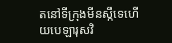តនៅទីក្រុងមីនស្កឹទេហើយបេឡារុសវិ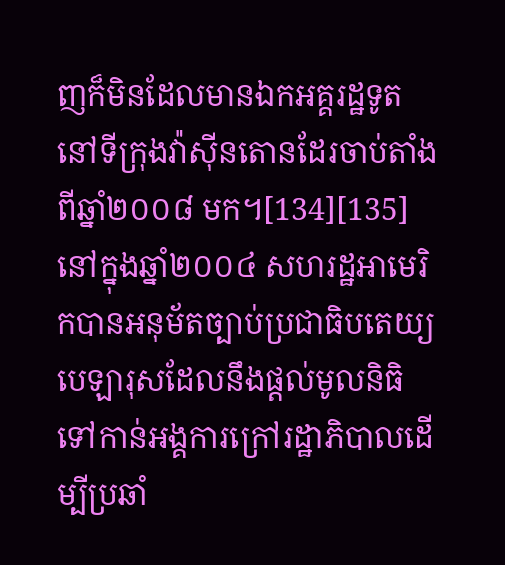ញក៏មិនដែលមានឯកអគ្គរដ្ឋទូតនៅទីក្រុងវ៉ាស៊ីនតោនដែរចាប់តាំងពីឆ្នាំ២០០៨ មក។[134][135] នៅក្នុងឆ្នាំ២០០៤ សហរដ្ឋអាមេរិកបានអនុម័តច្បាប់ប្រជាធិបតេយ្យបេឡារុសដែលនឹងផ្តល់មូលនិធិទៅកាន់អង្គការក្រៅរដ្ឋាភិបាលដើម្បីប្រឆាំ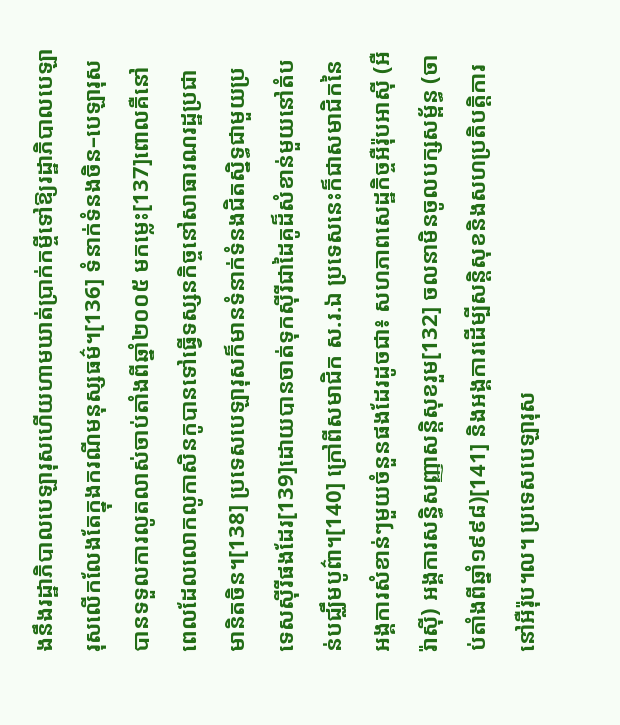ងនឹងរដ្ឋាភិបាលបេឡារុសហើយហាមឃាត់ប្រាក់កម្ចីទៅឱ្យរដ្ឋាភិបាលបេឡារុសលើកលែងតែក្នុងករណីមនុស្សធម៌។[136] ទំនាក់ទំនងចិន–បេឡារុសបានទទួលការលូតលាស់ចាប់តាំងពីឆ្នាំ២០០៥ មកម្លេះ[137]ពោលគឺនៅពេលដែលលោកលូកាសិនកូបានទៅធ្វើទស្សនកិច្ចនៅសាធារណរដ្ឋប្រជាមានិតចិន។[138] ប្រទេសបេឡារុសក៏មានទំនាក់ទំនងជិតស្និទ្ធជាមួយប្រទេសស៊ីរីផងដែរ[139]ដោយបានចាត់ទុកស៊ីរីជាដៃគូដ៏សំខាន់មួយនៅតំបន់បជ្ឈឹមបូព៌ា។[140] ក្រៅពីសមាជិក ស.រ.ឯ ប្រទេសនេះក៏ជាសមាជិកនៃអង្គការសំខាន់ៗមួយចំនួនផងដែរដូចជា៖ សហភាពសេដ្ឋកិច្ចអឺរ៉ុបអាស៊ី (អឺរ៉ាស៊ី) អង្គការសន្ធិសញ្ញាសន្តិសុខរួម[132] ចលនាមិនចូលបក្សសម្ព័ន្ធ (ចាប់តាំងពីឆ្នាំ១៩៩៨)[141] និងអង្គការដើម្បីសន្តិសុខនិងសហប្រតិបត្តិការនៅអឺរ៉ុប។ល។ ប្រទេសបេឡារុស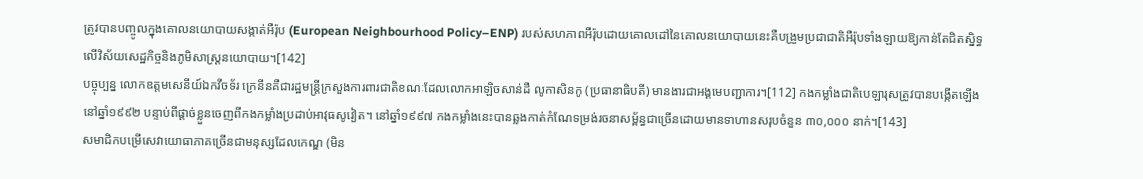ត្រូវបានបញ្ចូលក្នុងគោលនយោបាយសង្កាត់អឺរ៉ុប (European Neighbourhood Policy–ENP) របស់សហភាពអឺរ៉ុបដោយគោលដៅនៃគោលនយោបាយនេះគឺបង្រួមប្រជាជាតិអឺរ៉ុបទាំងឡាយឱ្យកាន់តែជិតស្និទ្ធលើវិស័យសេដ្ឋកិច្ចនិងភូមិសាស្រ្តនយោបាយ។[142]
បច្ចុប្បន្ន លោកឧត្តមសេនីយ៍ឯកវីចទ័រ ក្រេនីនគឺជារដ្ឋមន្ត្រីក្រសួងការពារជាតិខណៈដែលលោកអាឡិចសាន់ដឺ លូកាសិនកូ (ប្រធានាធិបតី) មានងារជាអង្គមេបញ្ជាការ។[112] កងកម្លាំងជាតិបេឡារុសត្រូវបានបង្កើតឡើងនៅឆ្នាំ១៩៩២ បន្ទាប់ពីផ្តាច់ខ្លួនចេញពីកងកម្លាំងប្រដាប់អាវុធសូវៀត។ នៅឆ្នាំ១៩៩៧ កងកម្លាំងនេះបានឆ្លងកាត់កំណែទម្រង់រចនាសម្ព័ន្ធជាច្រើនដោយមានទាហានសរុបចំនួន ៣០,០០០ នាក់។[143]
សមាជិកបម្រើសេវាយោធាភាគច្រើនជាមនុស្សដែលកេណ្ឌ (មិន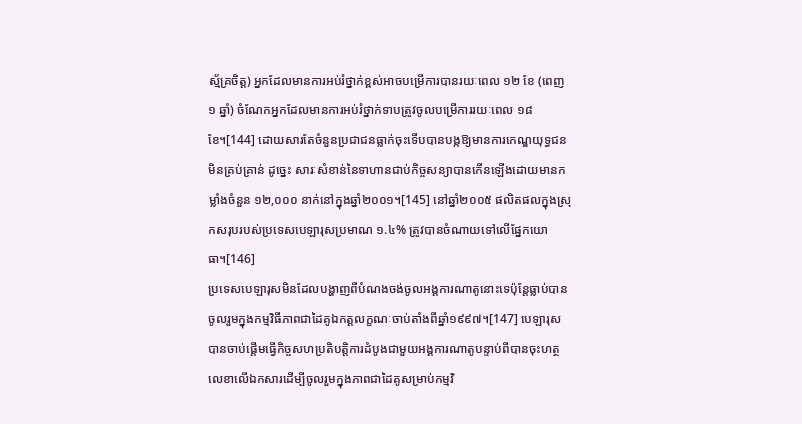ស្ម័គ្រចិត្ត) អ្នកដែលមានការអប់រំថ្នាក់ខ្ពស់អាចបម្រើការបានរយៈពេល ១២ ខែ (ពេញ ១ ឆ្នាំ) ចំណែកអ្នកដែលមានការអប់រំថ្នាក់ទាបត្រូវចូលបម្រើការរយៈពេល ១៨ ខែ។[144] ដោយសារតែចំនួនប្រជាជនធ្លាក់ចុះទើបបានបង្កឱ្យមានការកេណ្ឌយុទ្ធជនមិនគ្រប់គ្រាន់ ដូច្នេះ សារៈសំខាន់នៃទាហានជាប់កិច្ចសន្យាបានកើនឡើងដោយមានកម្លាំងចំនួន ១២,០០០ នាក់នៅក្នុងឆ្នាំ២០០១។[145] នៅឆ្នាំ២០០៥ ផលិតផលក្នុងស្រុកសរុបរបស់ប្រទេសបេឡារុសប្រមាណ ១.៤% ត្រូវបានចំណាយទៅលើផ្នែកយោធា។[146]
ប្រទេសបេឡារុសមិនដែលបង្ហាញពីបំណងចង់ចូលអង្គការណាតូនោះទេប៉ុន្តែធ្លាប់បានចូលរួមក្នុងកម្មវិធីភាពជាដៃគូឯកត្តលក្ខណៈចាប់តាំងពីឆ្នាំ១៩៩៧។[147] បេឡារុសបានចាប់ផ្តើមធ្វើកិច្ចសហប្រតិបត្តិការដំបូងជាមួយអង្គការណាតូបន្ទាប់ពីបានចុះហត្ថលេខាលើឯកសារដើម្បីចូលរួមក្នុងភាពជាដៃគូសម្រាប់កម្មវិ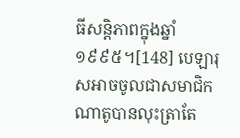ធីសន្តិភាពក្នុងឆ្នាំ១៩៩៥។[148] បេឡារុសអាចចូលជាសមាជិកណាតូបានលុះត្រាតែ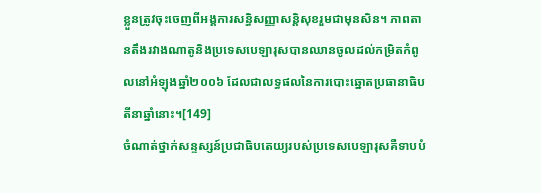ខ្លួនត្រូវចុះចេញពីអង្គការសន្ធិសញ្ញាសន្តិសុខរួមជាមុនសិន។ ភាពតានតឹងរវាងណាតូនិងប្រទេសបេឡារុសបានឈានចូលដល់កម្រិតកំពូលនៅអំឡុងឆ្នាំ២០០៦ ដែលជាលទ្ធផលនៃការបោះឆ្នោតប្រធានាធិបតីនាឆ្នាំនោះ។[149]
ចំណាត់ថ្នាក់សន្ទស្សន៍ប្រជាធិបតេយ្យរបស់ប្រទេសបេឡារុសគឺទាបបំ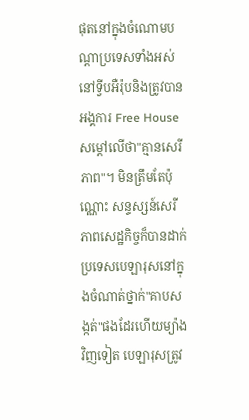ផុតនៅក្នុងចំណោមបណ្តាប្រទេសទាំងអស់នៅទ្វីបអឺរ៉ុបនិងត្រូវបានអង្គការ Free House សម្តៅលើថា"គ្មានសេរីភាព"។ មិនត្រឹមតែប៉ុណ្ណោះ សន្ទស្សន៍សេរីភាពសេដ្ឋកិច្ចក៏បានដាក់ប្រទេសបេឡារុសនៅក្នុងចំណាត់ថ្នាក់"គាបសង្កត់"ផងដែរហើយម្យ៉ាងវិញទៀត បេឡារុសត្រូវ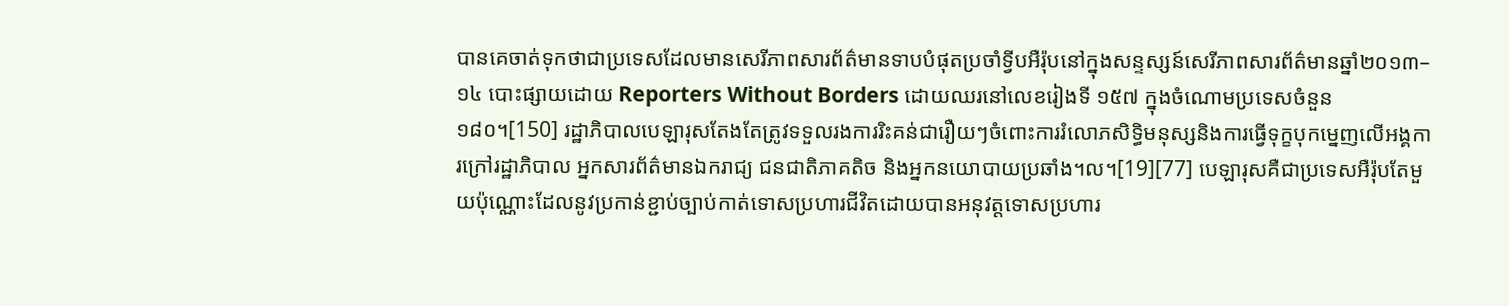បានគេចាត់ទុកថាជាប្រទេសដែលមានសេរីភាពសារព័ត៌មានទាបបំផុតប្រចាំទ្វីបអឺរ៉ុបនៅក្នុងសន្ទស្សន៍សេរីភាពសារព័ត៌មានឆ្នាំ២០១៣–១៤ បោះផ្សាយដោយ Reporters Without Borders ដោយឈរនៅលេខរៀងទី ១៥៧ ក្នុងចំណោមប្រទេសចំនួន ១៨០។[150] រដ្ឋាភិបាលបេឡារុសតែងតែត្រូវទទួលរងការរិះគន់ជារឿយៗចំពោះការរំលោភសិទ្ធិមនុស្សនិងការធ្វើទុក្ខបុកម្នេញលើអង្គការក្រៅរដ្ឋាភិបាល អ្នកសារព័ត៌មានឯករាជ្យ ជនជាតិភាគតិច និងអ្នកនយោបាយប្រឆាំង។ល។[19][77] បេឡារុសគឺជាប្រទេសអឺរ៉ុបតែមួយប៉ុណ្ណោះដែលនូវប្រកាន់ខ្ជាប់ច្បាប់កាត់ទោសប្រហារជីវិតដោយបានអនុវត្តទោសប្រហារ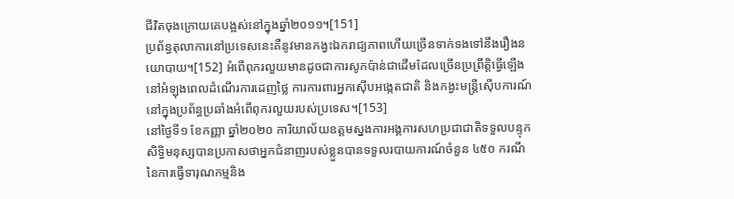ជីវិតចុងក្រោយគេបង្អស់នៅក្នុងឆ្នាំ២០១១។[151]
ប្រព័ន្ធតុលាការនៅប្រទេសនេះគឺនូវមានកង្វះឯករាជ្យភាពហើយច្រើនទាក់ទងទៅនឹងរឿងនយោបាយ។[152] អំពើពុករលួយមានដូចជាការសូកប៉ាន់ជាដើមដែលច្រើនប្រព្រឹត្តិធ្វើឡើងនៅអំឡុងពេលដំណើរការដេញថ្លៃ ការការពារអ្នកស៊ើបអង្កេតជាតិ និងកង្វះមន្ត្រីស៊ើបការណ៍នៅក្នុងប្រព័ន្ធប្រឆាំងអំពើពុករលួយរបស់ប្រទេស។[153]
នៅថ្ងៃទី១ ខែកញ្ញា ឆ្នាំ២០២០ ការិយាល័យឧត្ដមស្នងការអង្គការសហប្រជាជាតិទទួលបន្ទុកសិទ្ធិមនុស្សបានប្រកាសថាអ្នកជំនាញរបស់ខ្លួនបានទទួលរបាយការណ៍ចំនួន ៤៥០ ករណីនៃការធ្វើទារុណកម្មនិង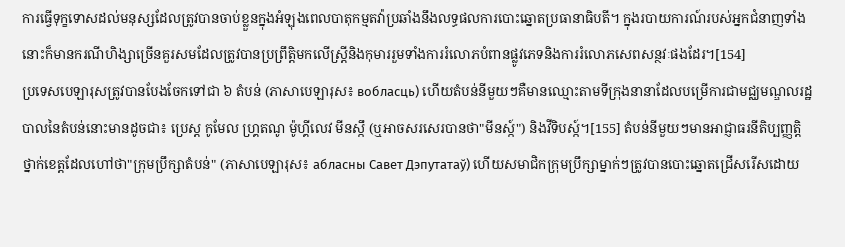ការធ្វើទុក្ខទោសដល់មនុស្សដែលត្រូវបានចាប់ខ្លួនក្នុងអំឡុងពេលបាតុកម្មតវ៉ាប្រឆាំងនឹងលទ្ធផលការបោះឆ្នោតប្រធានាធិបតី។ ក្នុងរបាយការណ៍របស់អ្នកជំនាញទាំងនោះក៏មានករណីហិង្សាច្រើនគួរសមដែលត្រូវបានប្រព្រឹត្តិមកលើស្ត្រីនិងកុមាររួមទាំងការរំលោភបំពានផ្លូវភេទនិងការរំលោភសេពសន្ថវៈផងដែរ។[154]
ប្រទេសបេឡារុសត្រូវបានបែងចែកទៅជា ៦ តំបន់ (ភាសាបេឡារុស៖ вобласць) ហើយតំបន់នីមួយៗគឺមានឈ្មោះតាមទីក្រុងនានាដែលបម្រើការជាមជ្ឈមណ្ឌលរដ្ឋបាលនៃតំបន់នោះមានដូចជា៖ ប្រេស្ត កូមែល ហ្គ្រតណូ ម៉ូហ្គីលេវ មីនស្កឹ (ឬអាចសរសេរបានថា"មីនស្ក៍") និងវីទិបស្ក៍។[155] តំបន់នីមួយៗមានអាជ្ញាធរនីតិប្បញ្ញត្តិថ្នាក់ខេត្តដែលហៅថា"ក្រុមប្រឹក្សាតំបន់" (ភាសាបេឡារុស៖ абласны Савет Дэпутатаў) ហើយសមាជិកក្រុមប្រឹក្សាម្នាក់ៗត្រូវបានបោះឆ្នោតជ្រើសរើសដោយ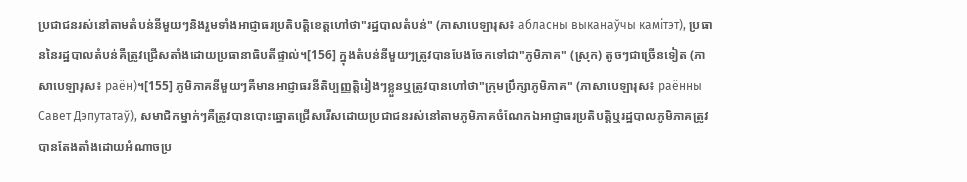ប្រជាជនរស់នៅតាមតំបន់នីមួយៗនិងរួមទាំងអាជ្ញាធរប្រតិបត្តិខេត្តហៅថា"រដ្ឋបាលតំបន់" (ភាសាបេឡារុស៖ абласны выканаўчы камітэт), ប្រធាននៃរដ្ឋបាលតំបន់គឺត្រូវជ្រើសតាំងដោយប្រធានាធិបតីផ្ទាល់។[156] ក្នុងតំបន់នីមួយៗត្រូវបានបែងចែកទៅជា"ភូមិភាគ" (ស្រុក) តូចៗជាច្រើនទៀត (ភាសាបេឡារុស៖ раён)។[155] ភូមិភាគនីមួយៗគឺមានអាជ្ញាធរនីតិប្បញ្ញត្តិរៀងៗខ្លួនឬត្រូវបានហៅថា"ក្រុមប្រឹក្សាភូមិភាគ" (ភាសាបេឡារុស៖ раённы Савет Дэпутатаў), សមាជិកម្នាក់ៗគឺត្រូវបានបោះឆ្នោតជ្រើសរើសដោយប្រជាជនរស់នៅតាមភូមិភាគចំណែកឯអាជ្ញាធរប្រតិបត្តិឬរដ្ឋបាលភូមិភាគត្រូវបានតែងតាំងដោយអំណាចប្រ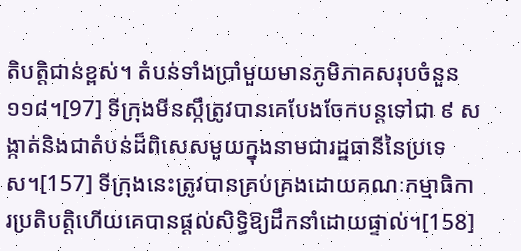តិបត្តិជាន់ខ្ពស់។ តំបន់ទាំងប្រាំមួយមានភូមិភាគសរុបចំនួន ១១៨។[97] ទីក្រុងមីនស្កឹត្រូវបានគេបែងចែកបន្តទៅជា ៩ សង្កាត់និងជាតំបន់ដ៏ពិសេសមួយក្នុងនាមជារដ្ឋធានីនៃប្រទេស។[157] ទីក្រុងនេះត្រូវបានគ្រប់គ្រងដោយគណៈកម្មាធិការប្រតិបត្តិហើយគេបានផ្តល់សិទ្ធិឱ្យដឹកនាំដោយផ្ទាល់។[158]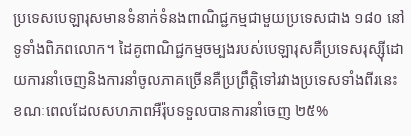ប្រទេសបេឡារុសមានទំនាក់ទំនងពាណិជ្ជកម្មជាមួយប្រទេសជាង ១៨០ នៅទូទាំងពិភពលោក។ ដៃគូពាណិជ្ជកម្មចម្បងរបស់បេឡារុសគឺប្រទេសរុស្ស៊ីដោយការនាំចេញនិងការនាំចូលភាគច្រើនគឺប្រព្រឹត្តិទៅរវាងប្រទេសទាំងពីរនេះខណៈពេលដែលសហភាពអឺរ៉ុបទទួលបានការនាំចេញ ២៥%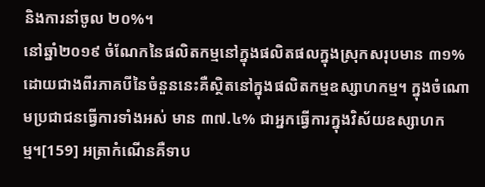និងការនាំចូល ២០%។
នៅឆ្នាំ២០១៩ ចំណែកនៃផលិតកម្មនៅក្នុងផលិតផលក្នុងស្រុកសរុបមាន ៣១% ដោយជាងពីរភាគបីនៃចំនួននេះគឺស្ថិតនៅក្នុងផលិតកម្មឧស្សាហកម្ម។ ក្នុងចំណោមប្រជាជនធ្វើការទាំងអស់ មាន ៣៧.៤% ជាអ្នកធ្វើការក្នុងវិស័យឧស្សាហកម្ម។[159] អត្រាកំណើនគឺទាប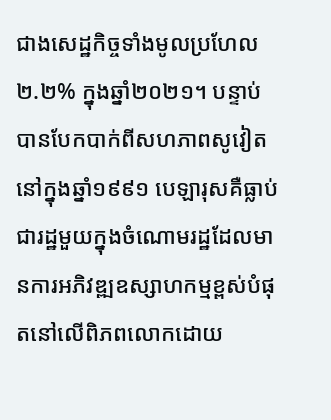ជាងសេដ្ឋកិច្ចទាំងមូលប្រហែល ២.២% ក្នុងឆ្នាំ២០២១។ បន្ទាប់បានបែកបាក់ពីសហភាពសូវៀតនៅក្នុងឆ្នាំ១៩៩១ បេឡារុសគឺធ្លាប់ជារដ្ឋមួយក្នុងចំណោមរដ្ឋដែលមានការអភិវឌ្ឍឧស្សាហកម្មខ្ពស់បំផុតនៅលើពិភពលោកដោយ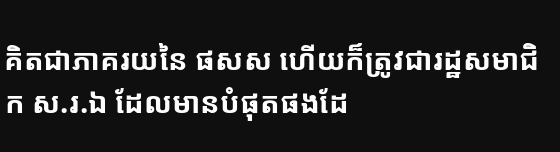គិតជាភាគរយនៃ ផសស ហើយក៏ត្រូវជារដ្ឋសមាជិក ស.រ.ឯ ដែលមានបំផុតផងដែ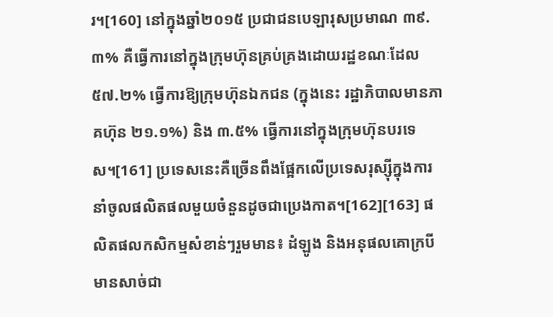រ។[160] នៅក្នុងឆ្នាំ២០១៥ ប្រជាជនបេឡារុសប្រមាណ ៣៩.៣% គឺធ្វើការនៅក្នុងក្រុមហ៊ុនគ្រប់គ្រងដោយរដ្ឋខណៈដែល ៥៧.២% ធ្វើការឱ្យក្រុមហ៊ុនឯកជន (ក្នុងនេះ រដ្ឋាភិបាលមានភាគហ៊ុន ២១.១%) និង ៣.៥% ធ្វើការនៅក្នុងក្រុមហ៊ុនបរទេស។[161] ប្រទេសនេះគឺច្រើនពឹងផ្អែកលើប្រទេសរុស្ស៊ីក្នុងការនាំចូលផលិតផលមួយចំនួនដូចជាប្រេងកាត។[162][163] ផលិតផលកសិកម្មសំខាន់ៗរួមមាន៖ ដំឡូង និងអនុផលគោក្របីមានសាច់ជា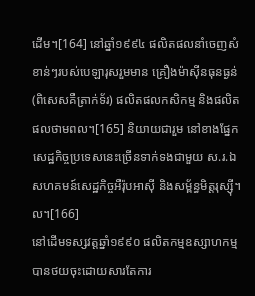ដើម។[164] នៅឆ្នាំ១៩៩៤ ផលិតផលនាំចេញសំខាន់ៗរបស់បេឡារុសរួមមាន គ្រឿងម៉ាស៊ីនធុនធ្ងន់ (ពិសេសគឺត្រាក់ទ័រ) ផលិតផលកសិកម្ម និងផលិតផលថាមពល។[165] និយាយជារួម នៅខាងផ្នែកសេដ្ឋកិច្ចប្រទេសនេះច្រើនទាក់ទងជាមួយ ស.រ.ឯ សហគមន៍សេដ្ឋកិច្ចអឺរ៉ុបអាស៊ី និងសម្ព័ន្ធមិត្តរុស្ស៊ី។ល។[166]
នៅដើមទស្សវត្តឆ្នាំ១៩៩០ ផលិតកម្មឧស្សាហកម្មបានថយចុះដោយសារតែការ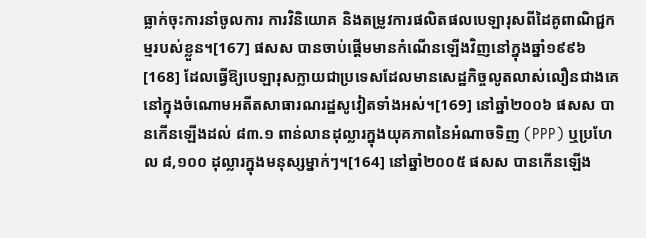ធ្លាក់ចុះការនាំចូលការ ការវិនិយោគ និងតម្រូវការផលិតផលបេឡារុសពីដៃគូពាណិជ្ជកម្មរបស់ខ្លួន។[167] ផសស បានចាប់ផ្តើមមានកំណើនឡើងវិញនៅក្នុងឆ្នាំ១៩៩៦[168] ដែលធ្វើឱ្យបេឡារុសក្លាយជាប្រទេសដែលមានសេដ្ឋកិច្ចលូតលាស់លឿនជាងគេនៅក្នុងចំណោមអតីតសាធារណរដ្ឋសូវៀតទាំងអស់។[169] នៅឆ្នាំ២០០៦ ផសស បានកើនឡើងដល់ ៨៣.១ ពាន់លានដុល្លារក្នុងយុគភាពនៃអំណាចទិញ (PPP) ឬប្រហែល ៨,១០០ ដុល្លារក្នុងមនុស្សម្នាក់ៗ។[164] នៅឆ្នាំ២០០៥ ផសស បានកើនឡើង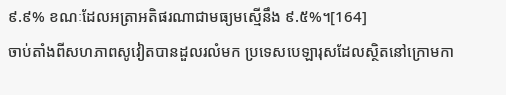៩.៩% ខណៈដែលអត្រាអតិផរណាជាមធ្យមស្មើនឹង ៩.៥%។[164]
ចាប់តាំងពីសហភាពសូវៀតបានដួលរលំមក ប្រទេសបេឡារុសដែលស្ថិតនៅក្រោមកា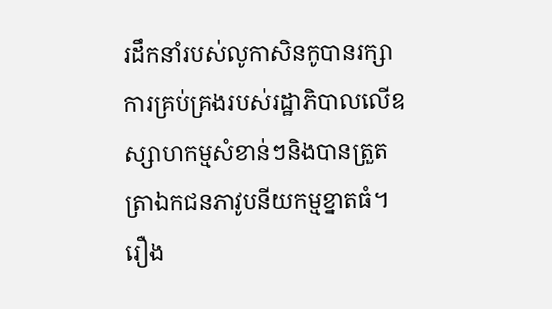រដឹកនាំរបស់លូកាសិនកូបានរក្សាការគ្រប់គ្រងរបស់រដ្ឋាភិបាលលើឧស្សាហកម្មសំខាន់ៗនិងបានត្រួតត្រាឯកជនភាវូបនីយកម្មខ្នាតធំ។ រឿង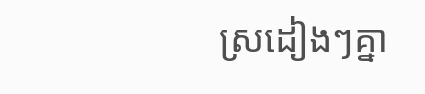ស្រដៀងៗគ្នា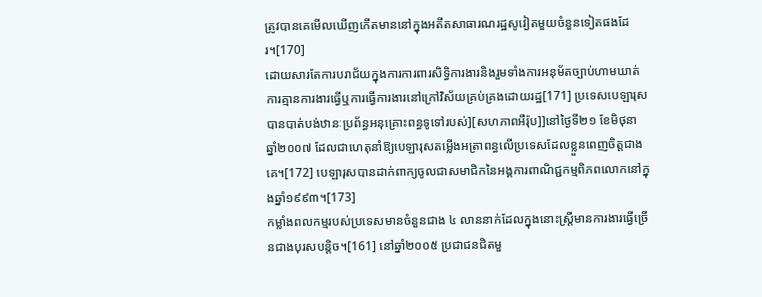ត្រូវបានគេមើលឃើញកើតមាននៅក្នុងអតីតសាធារណរដ្ឋសូវៀតមួយចំនួនទៀតផងដែរ។[170]
ដោយសារតែការបរាជ័យក្នុងការការពារសិទ្ធិការងារនិងរួមទាំងការអនុម័តច្បាប់ហាមឃាត់ការគ្មានការងារធ្វើឬការធ្វើការងារនៅក្រៅវិស័យគ្រប់គ្រងដោយរដ្ឋ[171] ប្រទេសបេឡារុសបានបាត់បង់ឋានៈប្រព័ន្ធអនុគ្រោះពន្ធទូទៅរបស់][សហភាពអឺរ៉ុប]]នៅថ្ងៃទី២១ ខែមិថុនា ឆ្នាំ២០០៧ ដែលជាហេតុនាំឱ្យបេឡារុសតម្លើងអត្រាពន្ធលើប្រទេសដែលខ្លួនពេញចិត្តជាងគេ។[172] បេឡារុសបានដាក់ពាក្យចូលជាសមាជិកនៃអង្គការពាណិជ្ជកម្មពិភពលោកនៅក្នុងឆ្នាំ១៩៩៣។[173]
កម្លាំងពលកម្មរបស់ប្រទេសមានចំនួនជាង ៤ លាននាក់ដែលក្នុងនោះស្ត្រីមានការងារធ្វើច្រើនជាងបុរសបន្តិច។[161] នៅឆ្នាំ២០០៥ ប្រជាជនជិតមួ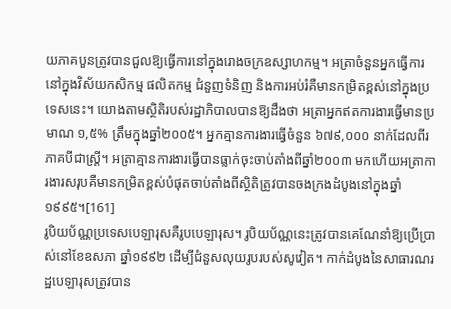យភាគបួនត្រូវបានជួលឱ្យធ្វើការនៅក្នុងរោងចក្រឧស្សាហកម្ម។ អត្រាចំនួនអ្នកធ្វើការនៅក្នុងវិស័យកសិកម្ម ផលិតកម្ម ជំនួញទំនិញ និងការអប់រំគឺមានកម្រិតខ្ពស់នៅក្នុងប្រទេសនេះ។ យោងតាមស្ថិតិរបស់រដ្ឋាភិបាលបានឱ្យដឹងថា អត្រាអ្នកឥតការងារធ្វើមានប្រមាណ ១,៥% ត្រឹមក្នុងឆ្នាំ២០០៥។ អ្នកគ្មានការងារធ្វើចំនួន ៦៧៩,០០០ នាក់ដែលពីរភាគបីជាស្ត្រី។ អត្រាគ្មានការងារធ្វើបានធ្លាក់ចុះចាប់តាំងពីឆ្នាំ២០០៣ មកហើយអត្រាការងារសរុបគឺមានកម្រិតខ្ពស់បំផុតចាប់តាំងពីស្ថិតិត្រូវបានចងក្រងដំបូងនៅក្នុងឆ្នាំ១៩៩៥។[161]
រូបិយប័ណ្ណប្រទេសបេឡារុសគឺរូបបេឡារុស។ រូបិយប័ណ្ណនេះត្រូវបានគេណែនាំឱ្យប្រើប្រាស់នៅខែឧសភា ឆ្នាំ១៩៩២ ដើម្បីជំនួសលុយរូបរបស់សូវៀត។ កាក់ដំបូងនៃសាធារណរដ្ឋបេឡារុសត្រូវបាន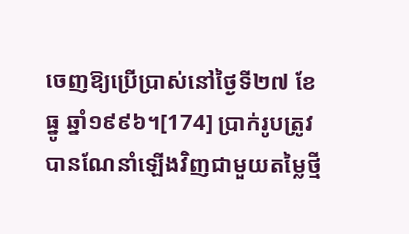ចេញឱ្យប្រើប្រាស់នៅថ្ងៃទី២៧ ខែធ្នូ ឆ្នាំ១៩៩៦។[174] ប្រាក់រូបត្រូវបានណែនាំឡើងវិញជាមួយតម្លៃថ្មី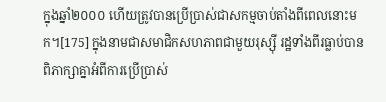ក្នុងឆ្នាំ២០០០ ហើយត្រូវបានប្រើប្រាស់ជាសកម្មចាប់តាំងពីពេលនោះមក។[175] ក្នុងនាមជាសមាជិកសហភាពជាមួយរុស្ស៊ី រដ្ឋទាំងពីរធ្លាប់បានពិភាក្សាគ្នាអំពីការប្រើប្រាស់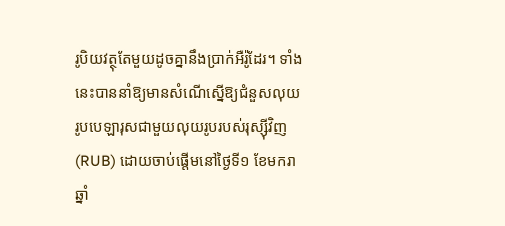រូបិយវត្ថុតែមួយដូចគ្នានឹងប្រាក់អឺរ៉ូដែរ។ ទាំងនេះបាននាំឱ្យមានសំណើស្នើឱ្យជំនួសលុយរូបបេឡារុសជាមួយលុយរូបរបស់រុស្ស៊ីវិញ (RUB) ដោយចាប់ផ្តើមនៅថ្ងៃទី១ ខែមករា ឆ្នាំ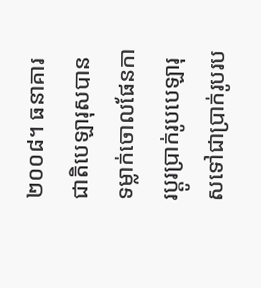២០០៨។ ធនាគារជាតិបេឡារុសបានទម្លាក់ចោលផែនការប្តូរប្រាក់រូបបេឡារុសទៅជាប្រាក់រូបរប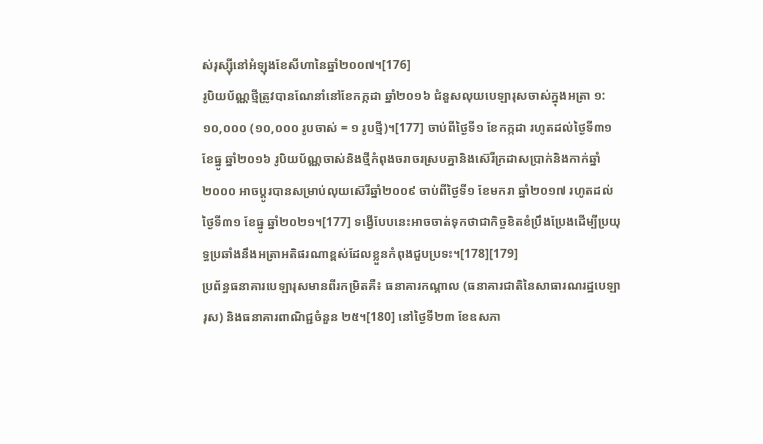ស់រុស្ស៊ីនៅអំឡុងខែសីហានៃឆ្នាំ២០០៧។[176]
រូបិយប័ណ្ណថ្មីត្រូវបានណែនាំនៅខែកក្កដា ឆ្នាំ២០១៦ ជំនួសលុយបេឡារុសចាស់ក្នុងអត្រា ១:១០,០០០ (១០,០០០ រូបចាស់ = ១ រូបថ្មី)។[177] ចាប់ពីថ្ងៃទី១ ខែកក្កដា រហូតដល់ថ្ងៃទី៣១ ខែធ្នូ ឆ្នាំ២០១៦ រូបិយប័ណ្ណចាស់និងថ្មីកំពុងចរាចរស្របគ្នានិងស៊េរីក្រដាសប្រាក់និងកាក់ឆ្នាំ២០០០ អាចប្តូរបានសម្រាប់លុយស៊េរីឆ្នាំ២០០៩ ចាប់ពីថ្ងៃទី១ ខែមករា ឆ្នាំ២០១៧ រហូតដល់ថ្ងៃទី៣១ ខែធ្នូ ឆ្នាំ២០២១។[177] ទង្វើបែបនេះអាចចាត់ទុកថាជាកិច្ចខិតខំប្រឹងប្រែងដើម្បីប្រយុទ្ធប្រឆាំងនឹងអត្រាអតិផរណាខ្ពស់ដែលខ្លួនកំពុងជួបប្រទះ។[178][179]
ប្រព័ន្ធធនាគារបេឡារុសមានពីរកម្រិតគឺ៖ ធនាគារកណ្តាល (ធនាគារជាតិនៃសាធារណរដ្ឋបេឡារុស) និងធនាគារពាណិជ្ជចំនួន ២៥។[180] នៅថ្ងៃទី២៣ ខែឧសភា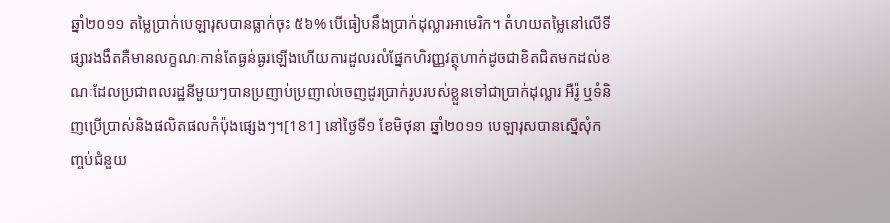ឆ្នាំ២០១១ តម្លៃប្រាក់បេឡារុសបានធ្លាក់ចុះ ៥៦% បើធៀបនឹងប្រាក់ដុល្លារអាមេរិក។ តំហយតម្លៃនៅលើទីផ្សារងងឹតគឺមានលក្ខណៈកាន់តែធ្ងន់ធ្ងរឡើងហើយការដួលរលំផ្នែកហិរញ្ញវត្ថុហាក់ដូចជាខិតជិតមកដល់ខណៈដែលប្រជាពលរដ្ឋនីមួយៗបានប្រញាប់ប្រញាល់ចេញដូរប្រាក់រូបរបស់ខ្លួនទៅជាប្រាក់ដុល្លារ អឺរ៉ូ ឬទំនិញប្រើប្រាស់និងផលិតផលកំប៉ុងផ្សេងៗ។[181] នៅថ្ងៃទី១ ខែមិថុនា ឆ្នាំ២០១១ បេឡារុសបានស្នើសុំកញ្ចប់ជំនួយ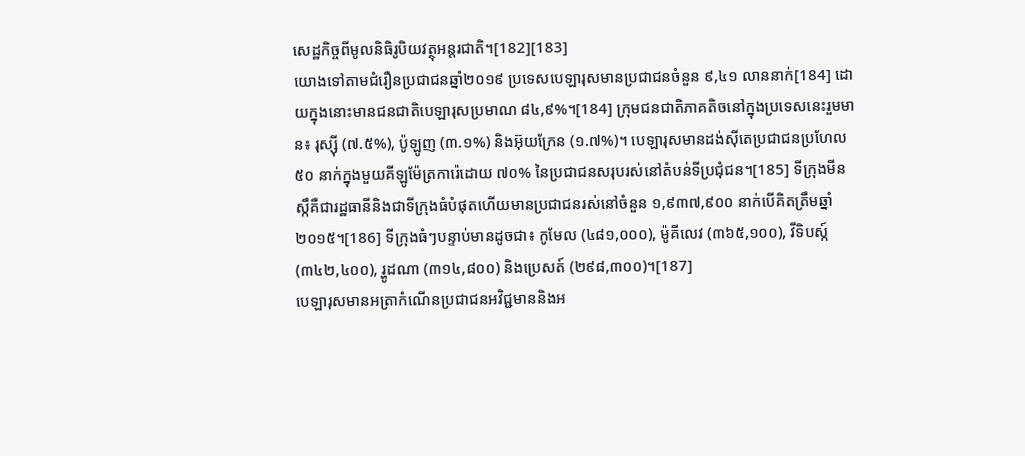សេដ្ឋកិច្ចពីមូលនិធិរូបិយវត្ថុអន្តរជាតិ។[182][183]
យោងទៅតាមជំរឿនប្រជាជនឆ្នាំ២០១៩ ប្រទេសបេឡារុសមានប្រជាជនចំនួន ៩,៤១ លាននាក់[184] ដោយក្នុងនោះមានជនជាតិបេឡារុសប្រមាណ ៨៤,៩%។[184] ក្រុមជនជាតិភាគតិចនៅក្នុងប្រទេសនេះរួមមាន៖ រុស្ស៊ី (៧.៥%), ប៉ូឡូញ (៣.១%) និងអ៊ុយក្រែន (១.៧%)។ បេឡារុសមានដង់ស៊ីតេប្រជាជនប្រហែល ៥០ នាក់ក្នុងមួយគីឡូម៉ែត្រការ៉េដោយ ៧០% នៃប្រជាជនសរុបរស់នៅតំបន់ទីប្រជុំជន។[185] ទីក្រុងមីនស្កឹគឺជារដ្ឋធានីនិងជាទីក្រុងធំបំផុតហើយមានប្រជាជនរស់នៅចំនួន ១,៩៣៧,៩០០ នាក់បើគិតត្រឹមឆ្នាំ២០១៥។[186] ទីក្រុងធំៗបន្ទាប់មានដូចជា៖ កូមែល (៤៨១,០០០), ម៉ូគីលេវ (៣៦៥,១០០), វីទិបស្ក៍ (៣៤២,៤០០), រ្ហូដណា (៣១៤,៨០០) និងប្រេសត៍ (២៩៨,៣០០)។[187]
បេឡារុសមានអត្រាកំណើនប្រជាជនអវិជ្ជមាននិងអ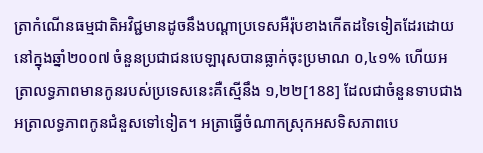ត្រាកំណើនធម្មជាតិអវិជ្ជមានដូចនឹងបណ្តាប្រទេសអឺរ៉ុបខាងកើតដទៃទៀតដែរដោយនៅក្នុងឆ្នាំ២០០៧ ចំនួនប្រជាជនបេឡារុសបានធ្លាក់ចុះប្រមាណ ០,៤១% ហើយអត្រាលទ្ធភាពមានកូនរបស់ប្រទេសនេះគឺស្មើនឹង ១,២២[188] ដែលជាចំនួនទាបជាងអត្រាលទ្ធភាពកូនជំនួសទៅទៀត។ អត្រាធ្វើចំណាកស្រុកអសទិសភាពបេ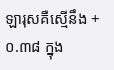ឡារុសគឺស្មើនឹង +០.៣៨ ក្នុង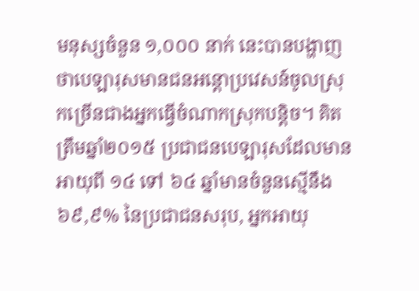មនុស្សចំនួន ១,០០០ នាក់ នេះបានបង្ហាញថាបេឡារុសមានជនអន្តោប្រវេសន៍ចូលស្រុកច្រើនជាងអ្នកធ្វើចំណាកស្រុកបន្តិច។ គិតត្រឹមឆ្នាំ២០១៥ ប្រជាជនបេឡារុសដែលមានអាយុពី ១៤ ទៅ ៦៤ ឆ្នាំមានចំនួនស្មើនឹង ៦៩,៩% នៃប្រជាជនសរុប, អ្នកអាយុ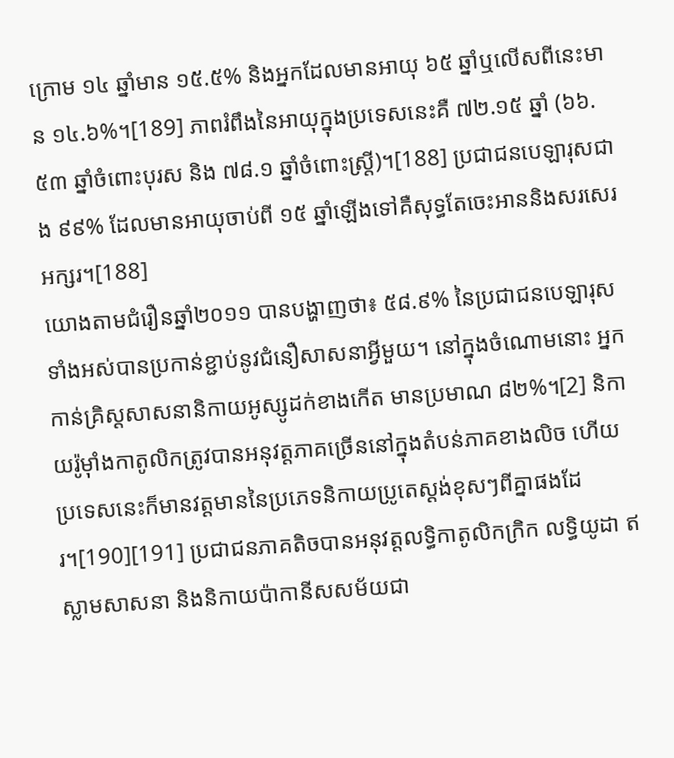ក្រោម ១៤ ឆ្នាំមាន ១៥.៥% និងអ្នកដែលមានអាយុ ៦៥ ឆ្នាំឬលើសពីនេះមាន ១៤.៦%។[189] ភាពរំពឹងនៃអាយុក្នុងប្រទេសនេះគឺ ៧២.១៥ ឆ្នាំ (៦៦.៥៣ ឆ្នាំចំពោះបុរស និង ៧៨.១ ឆ្នាំចំពោះស្ត្រី)។[188] ប្រជាជនបេឡារុសជាង ៩៩% ដែលមានអាយុចាប់ពី ១៥ ឆ្នាំឡើងទៅគឺសុទ្ធតែចេះអាននិងសរសេរអក្សរ។[188]
យោងតាមជំរឿនឆ្នាំ២០១១ បានបង្ហាញថា៖ ៥៨.៩% នៃប្រជាជនបេឡារុសទាំងអស់បានប្រកាន់ខ្ជាប់នូវជំនឿសាសនាអ្វីមួយ។ នៅក្នុងចំណោមនោះ អ្នកកាន់គ្រិស្តសាសនានិកាយអូស្សូដក់ខាងកើត មានប្រមាណ ៨២%។[2] និកាយរ៉ូម៉ាំងកាតូលិកត្រូវបានអនុវត្តភាគច្រើននៅក្នុងតំបន់ភាគខាងលិច ហើយប្រទេសនេះក៏មានវត្តមាននៃប្រភេទនិកាយប្រូតេស្តង់ខុសៗពីគ្នាផងដែរ។[190][191] ប្រជាជនភាគតិចបានអនុវត្តលទ្ធិកាតូលិកក្រិក លទ្ធិយូដា ឥស្លាមសាសនា និងនិកាយប៉ាកានីសសម័យជា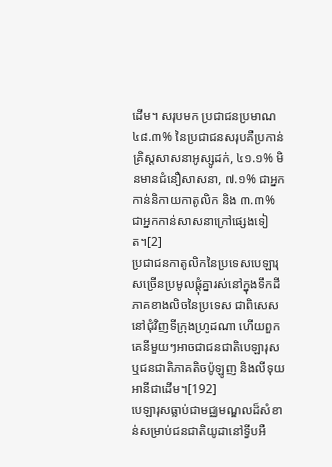ដើម។ សរុបមក ប្រជាជនប្រមាណ ៤៨.៣% នៃប្រជាជនសរុបគឺប្រកាន់គ្រិស្តសាសនាអូស្សូដក់, ៤១.១% មិនមានជំនឿសាសនា, ៧.១% ជាអ្នកកាន់និកាយកាតូលិក និង ៣.៣% ជាអ្នកកាន់សាសនាក្រៅផ្សេងទៀត។[2]
ប្រជាជនកាតូលិកនៃប្រទេសបេឡារុសច្រើនប្រមូលផ្តុំគ្នារស់នៅក្នុងទឹកដីភាគខាងលិចនៃប្រទេស ជាពិសេសនៅជុំវិញទីក្រុងហ្រូដណា ហើយពួកគេនីមួយៗអាចជាជនជាតិបេឡារុស ឬជនជាតិភាគតិចប៉ូឡូញ និងលីទុយអានីជាដើម។[192]
បេឡារុសធ្លាប់ជាមជ្ឈមណ្ឌលដ៏សំខាន់សម្រាប់ជនជាតិយូដានៅទ្វីបអឺ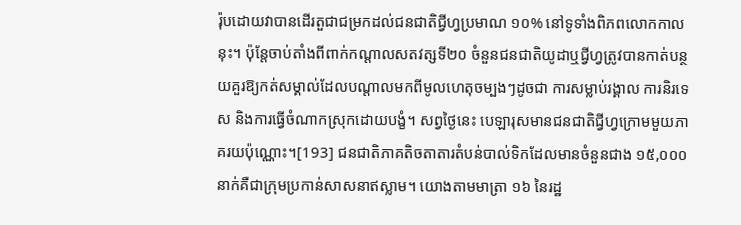រ៉ុបដោយវាបានដើរតួជាជម្រកដល់ជនជាតិជ្វីហ្វប្រមាណ ១០% នៅទូទាំងពិភពលោកកាលនុះ។ ប៉ុន្តែចាប់តាំងពីពាក់កណ្តាលសតវត្សទី២០ ចំនួនជនជាតិយូដាឬជ្វីហ្វត្រូវបានកាត់បន្ថយគួរឱ្យកត់សម្គាល់ដែលបណ្តាលមកពីមូលហេតុចម្បងៗដូចជា ការសម្លាប់រង្គាល ការនិរទេស និងការធ្វើចំណាកស្រុកដោយបង្ខំ។ សព្វថ្ងៃនេះ បេឡារុសមានជនជាតិជ្វីហ្វក្រោមមួយភាគរយប៉ុណ្ណោះ។[193] ជនជាតិភាគតិចតាតារតំបន់បាល់ទិកដែលមានចំនួនជាង ១៥,០០០ នាក់គឺជាក្រុមប្រកាន់សាសនាឥស្លាម។ យោងតាមមាត្រា ១៦ នៃរដ្ឋ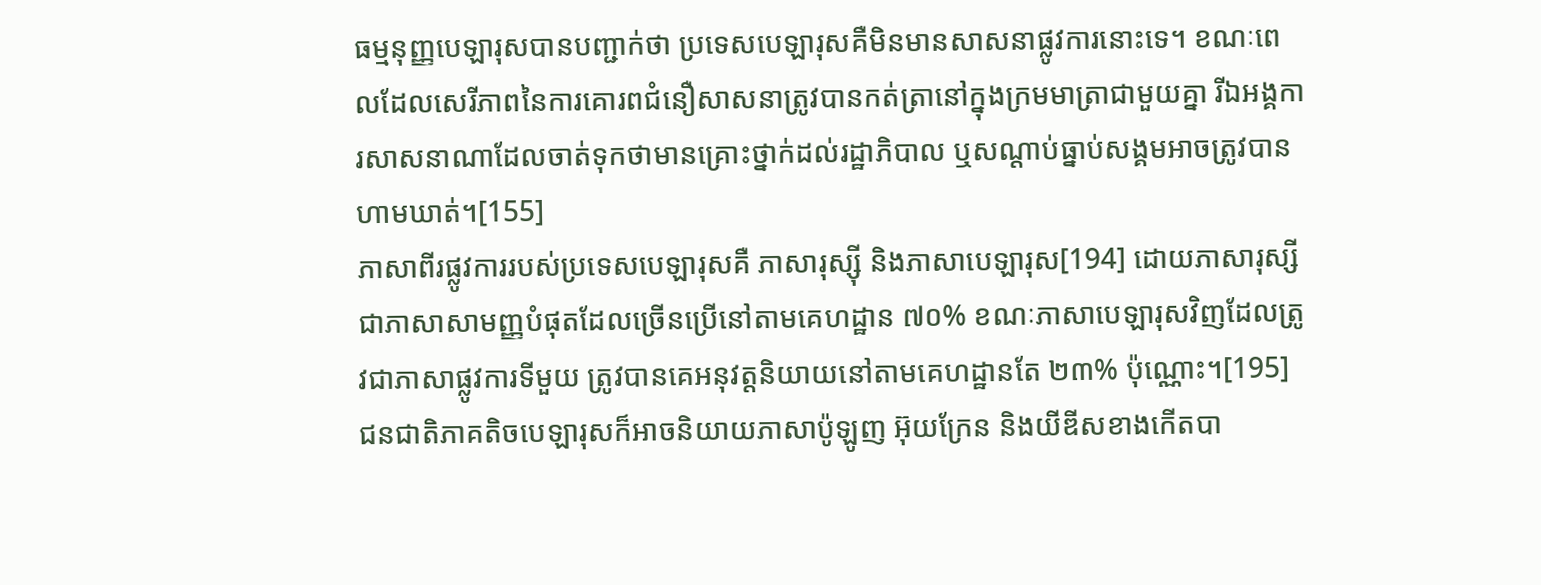ធម្មនុញ្ញបេឡារុសបានបញ្ជាក់ថា ប្រទេសបេឡារុសគឺមិនមានសាសនាផ្លូវការនោះទេ។ ខណៈពេលដែលសេរីភាពនៃការគោរពជំនឿសាសនាត្រូវបានកត់ត្រានៅក្នុងក្រមមាត្រាជាមួយគ្នា រីឯអង្គការសាសនាណាដែលចាត់ទុកថាមានគ្រោះថ្នាក់ដល់រដ្ឋាភិបាល ឬសណ្តាប់ធ្នាប់សង្គមអាចត្រូវបានហាមឃាត់។[155]
ភាសាពីរផ្លូវការរបស់ប្រទេសបេឡារុសគឺ ភាសារុស្ស៊ី និងភាសាបេឡារុស[194] ដោយភាសារុស្សីជាភាសាសាមញ្ញបំផុតដែលច្រើនប្រើនៅតាមគេហដ្ឋាន ៧០% ខណៈភាសាបេឡារុសវិញដែលត្រូវជាភាសាផ្លូវការទីមួយ ត្រូវបានគេអនុវត្តនិយាយនៅតាមគេហដ្ឋានតែ ២៣% ប៉ុណ្ណោះ។[195] ជនជាតិភាគតិចបេឡារុសក៏អាចនិយាយភាសាប៉ូឡូញ អ៊ុយក្រែន និងយីឌីសខាងកើតបា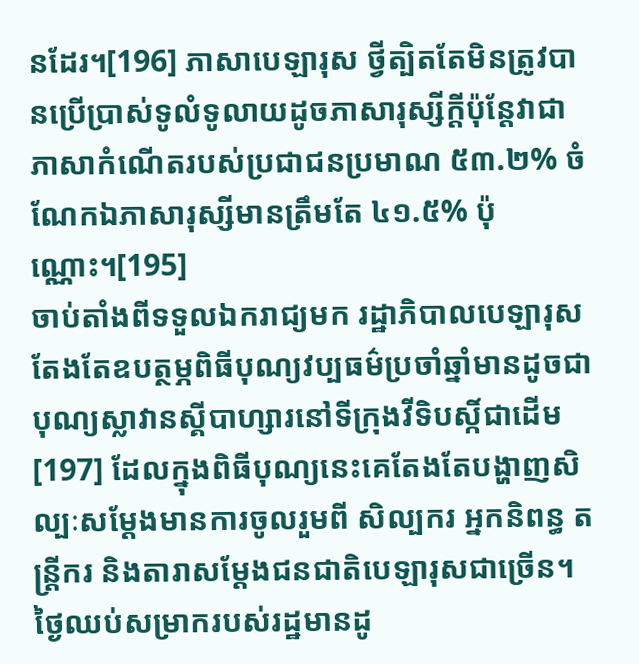នដែរ។[196] ភាសាបេឡារុស ថ្វីត្បិតតែមិនត្រូវបានប្រើប្រាស់ទូលំទូលាយដូចភាសារុស្សីក្តីប៉ុន្តែវាជាភាសាកំណើតរបស់ប្រជាជនប្រមាណ ៥៣.២% ចំណែកឯភាសារុស្សីមានត្រឹមតែ ៤១.៥% ប៉ុណ្ណោះ។[195]
ចាប់តាំងពីទទួលឯករាជ្យមក រដ្ឋាភិបាលបេឡារុសតែងតែឧបត្ថម្ភពិធីបុណ្យវប្បធម៌ប្រចាំឆ្នាំមានដូចជា បុណ្យស្លាវានស្គីបាហ្សារនៅទីក្រុងវីទិបស្កិ៍ជាដើម[197] ដែលក្នុងពិធីបុណ្យនេះគេតែងតែបង្ហាញសិល្បៈសម្តែងមានការចូលរួមពី សិល្បករ អ្នកនិពន្ធ តន្ត្រីករ និងតារាសម្ដែងជនជាតិបេឡារុសជាច្រើន។ ថ្ងៃឈប់សម្រាករបស់រដ្ឋមានដូ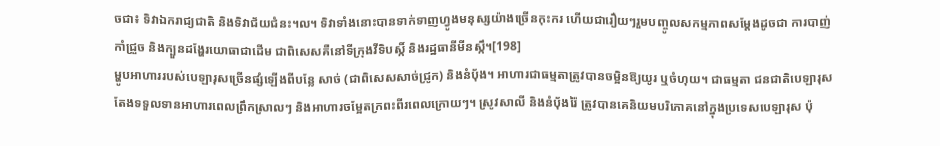ចជា៖ ទិវាឯករាជ្យជាតិ និងទិវាជ័យជំនះ។ល។ ទិវាទាំងនោះបានទាក់ទាញហ្វូងមនុស្សយ៉ាងច្រើនកុះករ ហើយជារឿយៗរួមបញ្ចូលសកម្មភាពសម្តែងដូចជា ការបាញ់កាំជ្រួច និងក្បួនដង្ហែរយោធាជាដើម ជាពិសេសគឺនៅទីក្រុងវីទិបស្កិ៍ និងរដ្ឋធានីមីនស្កឹ។[198]
ម្ហូបអាហាររបស់បេឡារុសច្រើនផ្សំឡើងពីបន្លែ សាច់ (ជាពិសេសសាច់ជ្រូក) និងនំប៉័ង។ អាហារជាធម្មតាត្រូវបានចម្អិនឱ្យយូរ ឬចំហុយ។ ជាធម្មតា ជនជាតិបេឡារុសតែងទទួលទានអាហារពេលព្រឹកស្រាលៗ និងអាហារចម្អែតក្រពះពីរពេលក្រោយៗ។ ស្រូវសាលី និងនំបុ័ងរ៉ៃ ត្រូវបានគេនិយមបរិភោគនៅក្នុងប្រទេសបេឡារុស ប៉ុ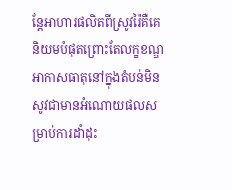ន្តែអាហារផលិតពីស្រូវរ៉ៃគឺគេនិយមបំផុតព្រោះតែលក្ខខណ្ឌអាកាសធាតុនៅក្នុងតំបន់មិនសូវជាមានអំណោយផលសម្រាប់ការដាំដុះ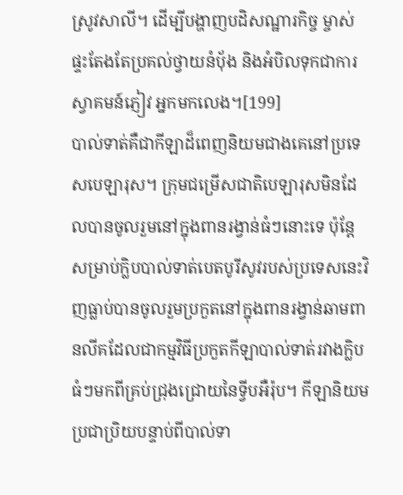ស្រូវសាលី។ ដើម្បីបង្ហាញបដិសណ្ឋារកិច្ច ម្ចាស់ផ្ទះតែងតែប្រគល់ថ្វាយនំប៉័ង និងអំបិលទុកជាការស្វាគមន៍ភ្ញៀវ អ្នកមកលេង។[199]
បាល់ទាត់គឺជាកីឡាដ៏ពេញនិយមជាងគេនៅប្រទេសបេឡារុស។ ក្រុមជម្រើសជាតិបេឡារុសមិនដែលបានចូលរួមនៅក្នុងពានរង្វាន់ធំៗនោះទេ ប៉ុន្តែសម្រាប់ក្លិបបាល់ទាត់បេតបូរីសូវរបស់ប្រទេសនេះវិញធ្លាប់បានចូលរួមប្រកួតនៅក្នុងពានរង្វាន់ឆាមពានលីគដែលជាកម្មវិធីប្រកួតកីឡាបាល់ទាត់រវាងក្លិបធំៗមកពីគ្រប់ជ្រុងជ្រោយនៃទ្វីបអឺរ៉ុប។ កីឡានិយមប្រជាប្រិយបន្ទាប់ពីបាល់ទា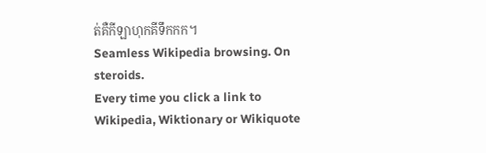ត់គឺកីឡាហុកគីទឹកកក។
Seamless Wikipedia browsing. On steroids.
Every time you click a link to Wikipedia, Wiktionary or Wikiquote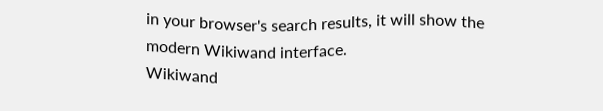in your browser's search results, it will show the modern Wikiwand interface.
Wikiwand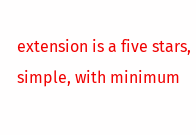extension is a five stars, simple, with minimum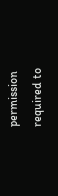permission required to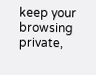keep your browsing private,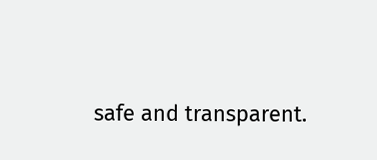safe and transparent.